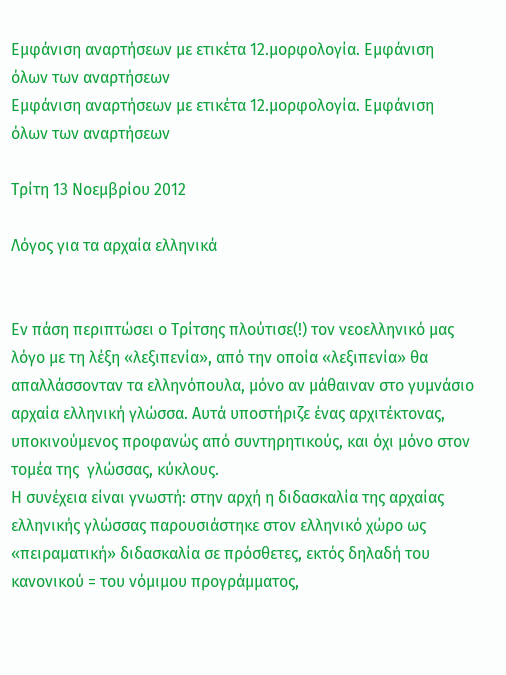Εμφάνιση αναρτήσεων με ετικέτα 12.μορφολογία. Εμφάνιση όλων των αναρτήσεων
Εμφάνιση αναρτήσεων με ετικέτα 12.μορφολογία. Εμφάνιση όλων των αναρτήσεων

Τρίτη 13 Νοεμβρίου 2012

Λόγος για τα αρχαία ελληνικά


Εν πάση περιπτώσει ο Τρίτσης πλούτισε(!) τον νεοελληνικό μας λόγο με τη λέξη «λεξιπενία», από την οποία «λεξιπενία» θα απαλλάσσονταν τα ελληνόπουλα, μόνο αν μάθαιναν στο γυμνάσιο αρχαία ελληνική γλώσσα. Αυτά υποστήριζε ένας αρχιτέκτονας, υποκινούμενος προφανώς από συντηρητικούς, και όχι μόνο στον τομέα της  γλώσσας, κύκλους.
Η συνέχεια είναι γνωστή: στην αρχή η διδασκαλία της αρχαίας ελληνικής γλώσσας παρουσιάστηκε στον ελληνικό χώρο ως «πειραματική» διδασκαλία σε πρόσθετες, εκτός δηλαδή του κανονικού = του νόμιμου προγράμματος,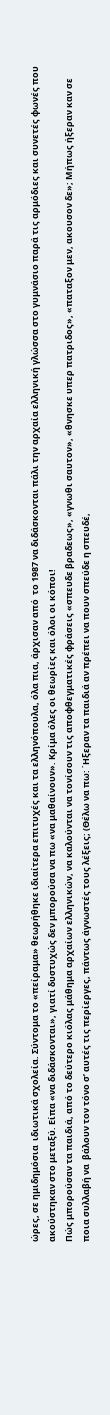ώρες, σε ημιδημόσια  ιδιωτικά σχολεία. Σύντομα το «πείραμα» θεωρήθηκε ιδιαίτερα επιτυχές και τα ελληνόπουλα, όλα πια, άρχισαν από  το 1987 να διδάσκονται πάλι την αρχαία ελληνική γλώσσα στο γυμνάσιο παρά τις αρμόδιες και συνετές φωνές που ακούστηκαν στο μεταξύ. Είπα «να διδάσκονται», γιατί δυστυχώς δεν μπορούσα να πω «να μαθαίνουν». Κρίμα όλες οι θεωρίες και όλοι οι κόποι!
Πώς μπορούσαν τα παιδιά, από το δεύτερο κιόλας μάθημα αρχαίων ελληνικών, να καλούνται να τονίσουν τις αποφθεγματικές φράσεις «σπευδε βραδεως», «γνωθι σαυτον», «θνησκε υπερ πατριδος», «παταξον μεν, ακουσον δε»; Μήπως ήξεραν καν σε ποια συλλαβή να  βάλουν τον τόνο σ’ αυτές τις περίεργες, πάντως άγνωστές τους λέξεις; (Θέλω να πω: ΄Ηξεραν τα παιδιά αν πρέπει να πουν σπεύδε η σπευδέ,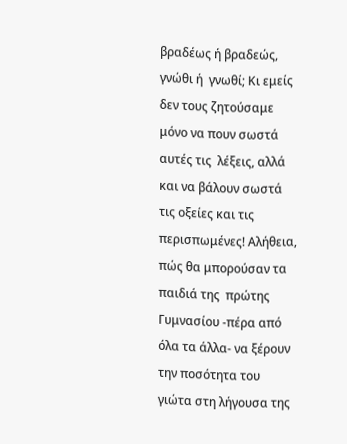βραδέως ή βραδεώς, γνώθι ή  γνωθί; Κι εμείς δεν τους ζητούσαμε μόνο να πουν σωστά αυτές τις  λέξεις, αλλά και να βάλουν σωστά  τις οξείες και τις περισπωμένες! Αλήθεια, πώς θα μπορούσαν τα παιδιά της  πρώτης Γυμνασίου -πέρα από όλα τα άλλα- να ξέρουν την ποσότητα του γιώτα στη λήγουσα της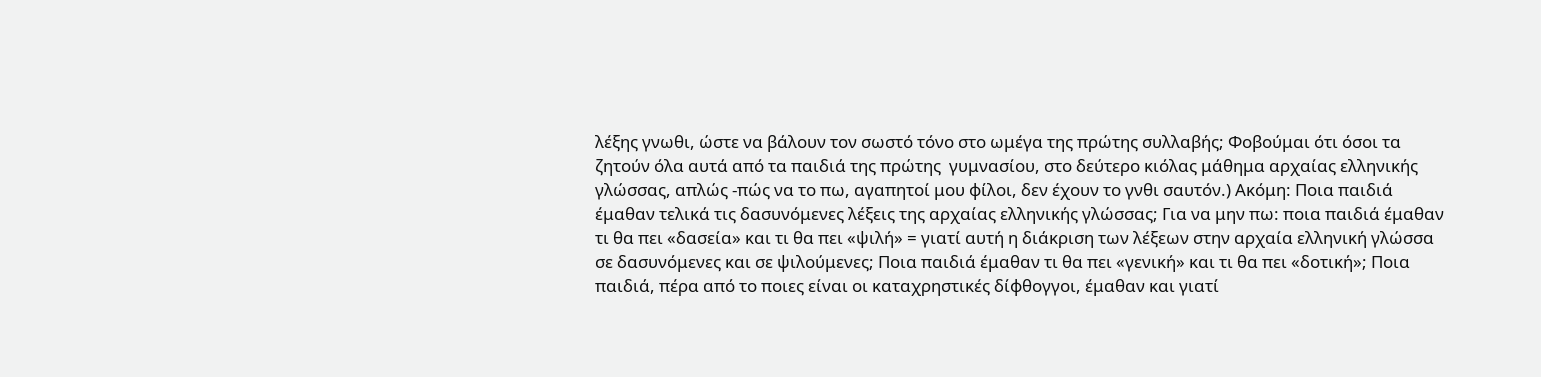λέξης γνωθι, ώστε να βάλουν τον σωστό τόνο στο ωμέγα της πρώτης συλλαβής; Φοβούμαι ότι όσοι τα ζητούν όλα αυτά από τα παιδιά της πρώτης  γυμνασίου, στο δεύτερο κιόλας μάθημα αρχαίας ελληνικής γλώσσας, απλώς -πώς να το πω, αγαπητοί μου φίλοι, δεν έχουν το γνθι σαυτόν.) Ακόμη: Ποια παιδιά έμαθαν τελικά τις δασυνόμενες λέξεις της αρχαίας ελληνικής γλώσσας; Για να μην πω: ποια παιδιά έμαθαν τι θα πει «δασεία» και τι θα πει «ψιλή» = γιατί αυτή η διάκριση των λέξεων στην αρχαία ελληνική γλώσσα σε δασυνόμενες και σε ψιλούμενες; Ποια παιδιά έμαθαν τι θα πει «γενική» και τι θα πει «δοτική»; Ποια παιδιά, πέρα από το ποιες είναι οι καταχρηστικές δίφθογγοι, έμαθαν και γιατί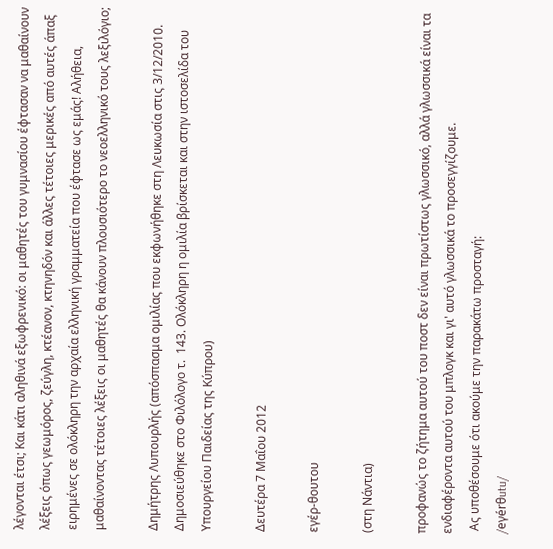λέγονται έτσι; Και κάτι αληθινά εξωφρενικό: οι μαθητές του γυμνασίου έφτασαν να μαθαίνουν λέξεις όπως γεωμόρος, ζεύγλη, κτέανον, κτηνηδόν και άλλες τέτοιες μερικές από αυτές άπαξ ειρημένες σε ολόκληρη την αρχαία ελληνική γραμματεία που έφτασε ως εμάς! Αλήθεια, μαθαίνοντας τέτοιες λέξεις οι μαθητές θα κάνουν πλουσιότερο το νεοελληνικό τους λεξιλόγιο;

Δημήτρης Λυπουρλής (απόσπασμα ομιλίας που εκφωνήθηκε στη Λευκωσία στις 3/12/2010.  Δημοσιεύθηκε στο Φιλόλογο τ.  143. Ολόκληρη η ομιλία βρίσκεται και στην ιστοσελίδα του Υπουργείου Παιδείας της Κύπρου)

Δευτέρα 7 Μαΐου 2012

εγέρ-θουτου

(στη Νάντια)

προφανώς το ζήτημα αυτού του ποστ δεν είναι πρωτίστως γλωσσικό, αλλά γλωσσικά είναι τα ενδιαφέροντα αυτού του μπλογκ και γι' αυτό γλωσσικά το προσεγγίζουμε.
 Ας υποθέσουμε ότι ακούμε την παρακάτω προσταγή:
/eγérθutu/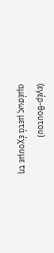(εγέρ-θουτου)
αμέσως μετά έχουμε τη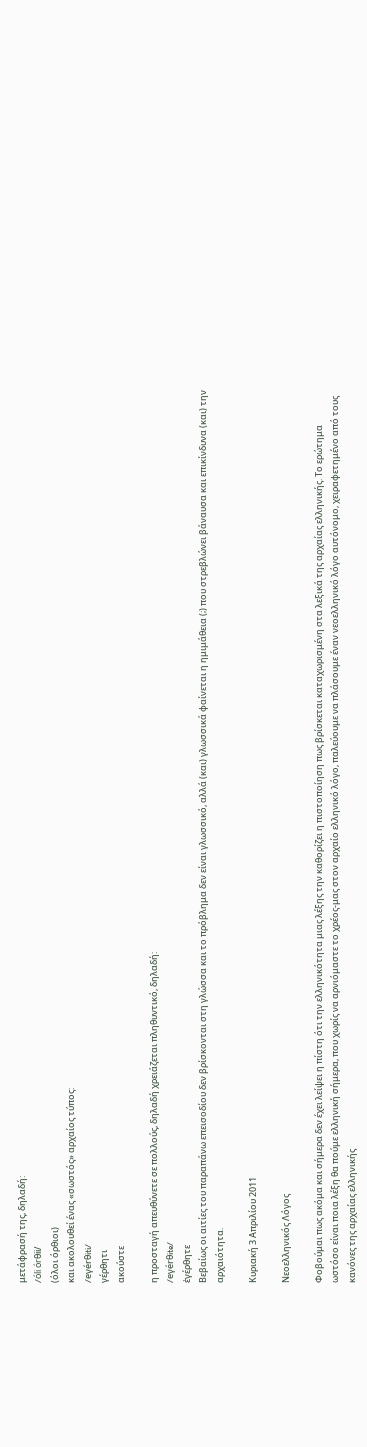μετάφρασή της, δηλαδή:
/óli órθii/
(όλοι όρθιοι)
και ακολουθεί ένας «σωστός» αρχαίος τύπος:
/eγérθiti/
γέρθητι
ακούστε

η προσταγή απευθύνετε σε πολλούς, δηλαδή χρειάζεται πληθυντικό, δηλαδή:
/eγérθite/
ἐγέρθητε
Βεβαίως οι αιτίες του παραπάνω επεισοδίου δεν βρίσκονται στη γλώσσα και το πρόβλημα δεν είναι γλωσσικό, αλλά (και) γλωσσικά φαίνεται η ημιμάθεια (;) που στρεβλώνει βάναυσα και επικίνδυνα (και) την αρχαιότητα.

Κυριακή 3 Απριλίου 2011

Νεοελληνικός Λόγος

Φοβούμαι πως ακόμα και σήμερα δεν έχει λείψει η πίστη ότι την ελληνικότητα μιας λέξης την καθορίζει η πιστοποίηση πως βρίσκεται καταχωρισμένη στα λεξικά της αρχαίας ελληνικής. Το ερώτημα ωστόσο είναι ποια λέξη θα πούμε ελληνική σήμερα, που χωρίς να αρνιόμαστε το χρέος-μας στον αρχαίο ελληνικό λόγο, παλεύουμε να πλάσουμε έναν νεοελληνικό λόγο αυτόνομο, χειραφετημένο από τους κανόνες της αρχαίας ελληνικής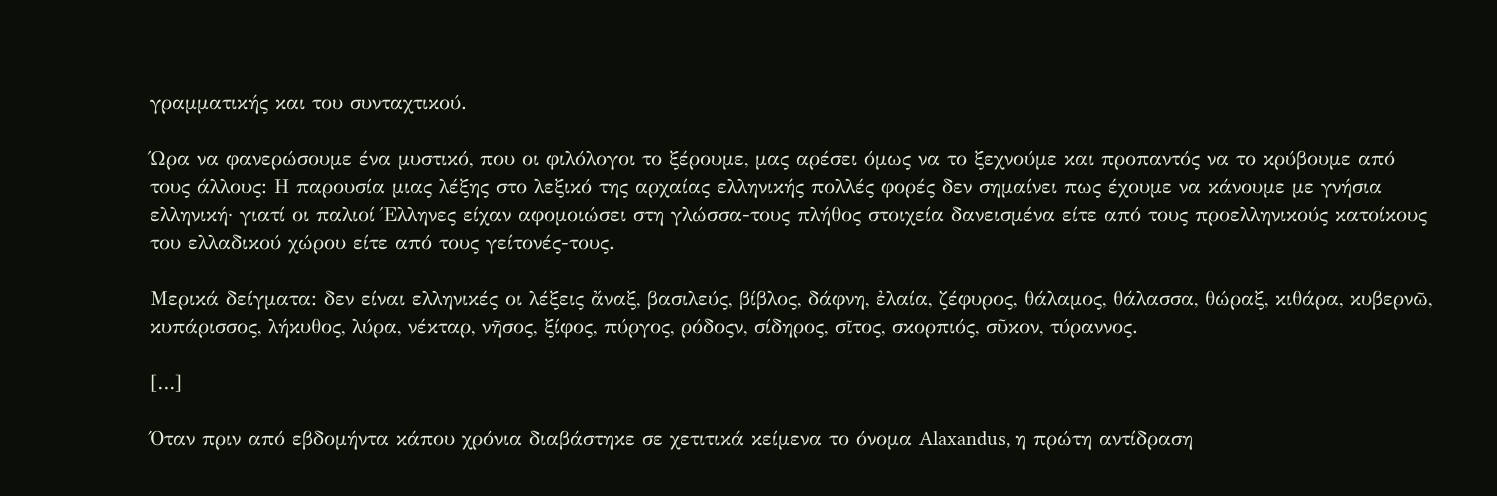γραμματικής και του συνταχτικού.

Ώρα να φανερώσουμε ένα μυστικό, που οι φιλόλογοι το ξέρουμε, μας αρέσει όμως να το ξεχνούμε και προπαντός να το κρύβουμε από τους άλλους: Η παρουσία μιας λέξης στο λεξικό της αρχαίας ελληνικής πολλές φορές δεν σημαίνει πως έχουμε να κάνουμε με γνήσια ελληνική· γιατί οι παλιοί Έλληνες είχαν αφομοιώσει στη γλώσσα-τους πλήθος στοιχεία δανεισμένα είτε από τους προελληνικούς κατοίκους του ελλαδικού χώρου είτε από τους γείτονές-τους.

Μερικά δείγματα: δεν είναι ελληνικές οι λέξεις ἄναξ, βασιλεύς, βίβλος, δάφνη, ἐλαία, ζέφυρος, θάλαμος, θάλασσα, θώραξ, κιθάρα, κυβερνῶ, κυπάρισσος, λήκυθος, λύρα, νέκταρ, νῆσος, ξίφος, πύργος, ρόδοςν, σίδηρος, σῖτος, σκορπιός, σῦκον, τύραννος.

[…]

Όταν πριν από εβδομήντα κάπου χρόνια διαβάστηκε σε χετιτικά κείμενα το όνομα Alaxandus, η πρώτη αντίδραση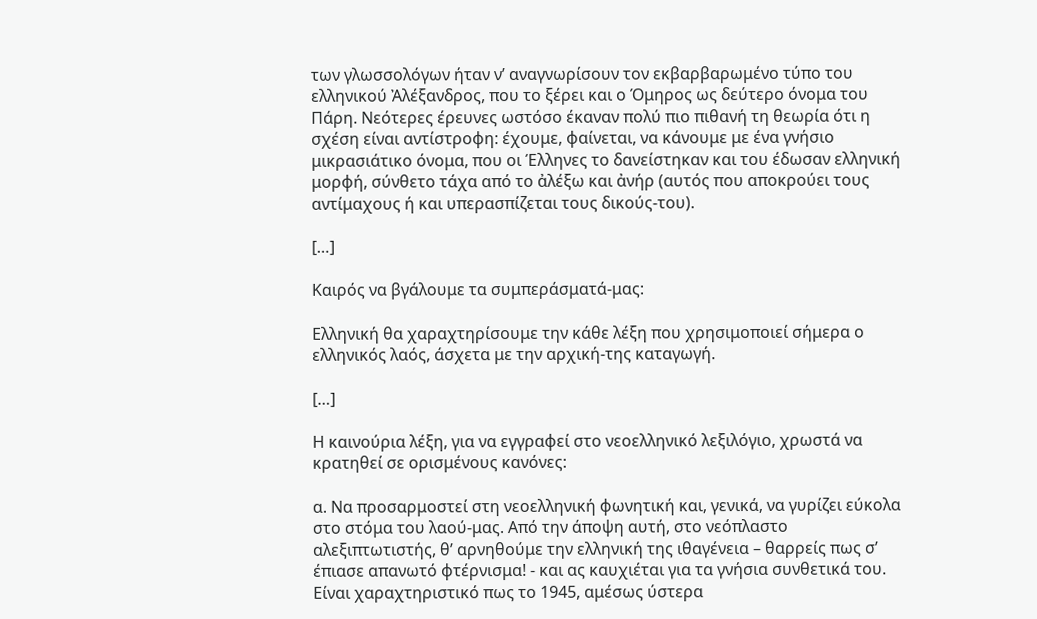των γλωσσολόγων ήταν ν’ αναγνωρίσουν τον εκβαρβαρωμένο τύπο του ελληνικού Ἀλέξανδρος, που το ξέρει και ο Όμηρος ως δεύτερο όνομα του Πάρη. Νεότερες έρευνες ωστόσο έκαναν πολύ πιο πιθανή τη θεωρία ότι η σχέση είναι αντίστροφη: έχουμε, φαίνεται, να κάνουμε με ένα γνήσιο μικρασιάτικο όνομα, που οι Έλληνες το δανείστηκαν και του έδωσαν ελληνική μορφή, σύνθετο τάχα από το ἀλέξω και ἀνήρ (αυτός που αποκρούει τους αντίμαχους ή και υπερασπίζεται τους δικούς-του).

[…]

Καιρός να βγάλουμε τα συμπεράσματά-μας:

Ελληνική θα χαραχτηρίσουμε την κάθε λέξη που χρησιμοποιεί σήμερα ο ελληνικός λαός, άσχετα με την αρχική-της καταγωγή.

[…]

Η καινούρια λέξη, για να εγγραφεί στο νεοελληνικό λεξιλόγιο, χρωστά να κρατηθεί σε ορισμένους κανόνες:

α. Να προσαρμοστεί στη νεοελληνική φωνητική και, γενικά, να γυρίζει εύκολα στο στόμα του λαού-μας. Από την άποψη αυτή, στο νεόπλαστο αλεξιπτωτιστής, θ’ αρνηθούμε την ελληνική της ιθαγένεια – θαρρείς πως σ’ έπιασε απανωτό φτέρνισμα! - και ας καυχιέται για τα γνήσια συνθετικά του. Είναι χαραχτηριστικό πως το 1945, αμέσως ύστερα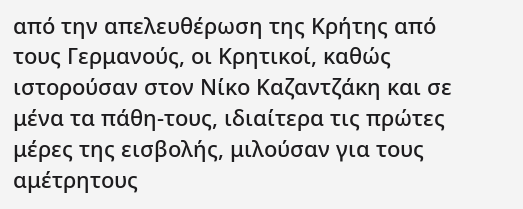από την απελευθέρωση της Κρήτης από τους Γερμανούς, οι Κρητικοί, καθώς ιστορούσαν στον Νίκο Καζαντζάκη και σε μένα τα πάθη-τους, ιδιαίτερα τις πρώτες μέρες της εισβολής, μιλούσαν για τους αμέτρητους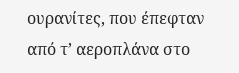ουρανίτες, που έπεφταν από τ’ αεροπλάνα στο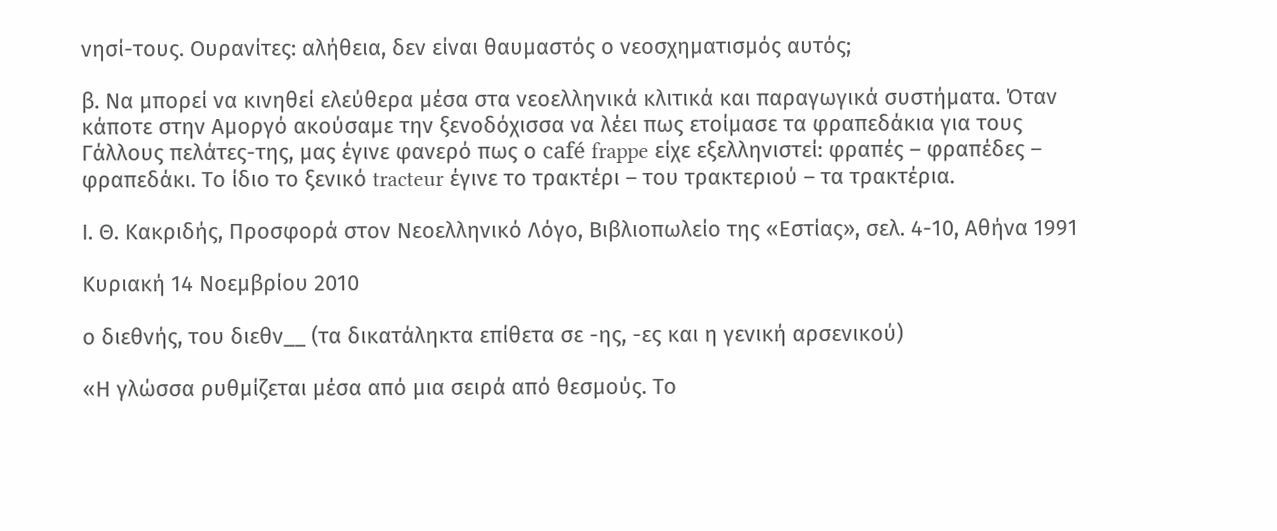νησί-τους. Ουρανίτες: αλήθεια, δεν είναι θαυμαστός ο νεοσχηματισμός αυτός;

β. Να μπορεί να κινηθεί ελεύθερα μέσα στα νεοελληνικά κλιτικά και παραγωγικά συστήματα. Όταν κάποτε στην Αμοργό ακούσαμε την ξενοδόχισσα να λέει πως ετοίμασε τα φραπεδάκια για τους Γάλλους πελάτες-της, μας έγινε φανερό πως ο café frappe είχε εξελληνιστεί: φραπές – φραπέδες – φραπεδάκι. Το ίδιο το ξενικό tracteur έγινε το τρακτέρι – του τρακτεριού – τα τρακτέρια.

Ι. Θ. Κακριδής, Προσφορά στον Νεοελληνικό Λόγο, Βιβλιοπωλείο της «Εστίας», σελ. 4-10, Αθήνα 1991

Κυριακή 14 Νοεμβρίου 2010

ο διεθνής, του διεθν__ (τα δικατάληκτα επίθετα σε -ης, -ες και η γενική αρσενικού)

«Η γλώσσα ρυθμίζεται μέσα από μια σειρά από θεσμούς. Το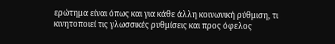ερώτημα είναι όπως και για κάθε άλλη κοινωνική ρύθμιση, τι κινητοποιεί τις γλωσσικές ρυθμίσεις και προς όφελος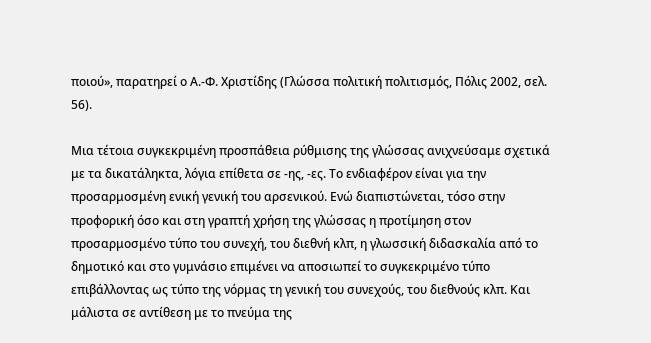ποιού», παρατηρεί ο Α.-Φ. Χριστίδης (Γλώσσα πολιτική πολιτισμός, Πόλις 2002, σελ. 56).

Μια τέτοια συγκεκριμένη προσπάθεια ρύθμισης της γλώσσας ανιχνεύσαμε σχετικά με τα δικατάληκτα, λόγια επίθετα σε -ης, -ες. Το ενδιαφέρον είναι για την προσαρμοσμένη ενική γενική του αρσενικού. Ενώ διαπιστώνεται, τόσο στην προφορική όσο και στη γραπτή χρήση της γλώσσας η προτίμηση στον προσαρμοσμένο τύπο του συνεχή, του διεθνή κλπ, η γλωσσική διδασκαλία από το δημοτικό και στο γυμνάσιο επιμένει να αποσιωπεί το συγκεκριμένο τύπο επιβάλλοντας ως τύπο της νόρμας τη γενική του συνεχούς, του διεθνούς κλπ. Και μάλιστα σε αντίθεση με το πνεύμα της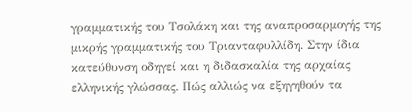γραμματικής του Τσολάκη και της αναπροσαρμογής της μικρής γραμματικής του Τριανταφυλλίδη. Στην ίδια κατεύθυνση οδηγεί και η διδασκαλία της αρχαίας ελληνικής γλώσσας. Πώς αλλιώς να εξηγηθούν τα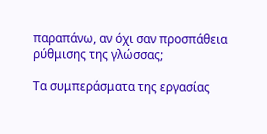παραπάνω, αν όχι σαν προσπάθεια ρύθμισης της γλώσσας;

Τα συμπεράσματα της εργασίας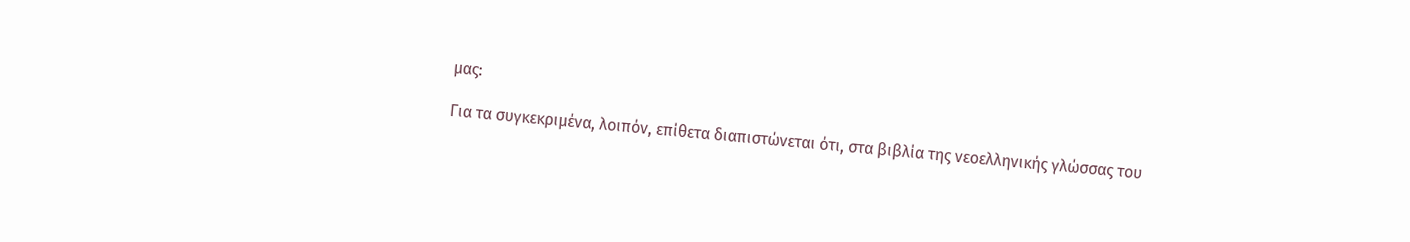μας:

Για τα συγκεκριμένα, λοιπόν, επίθετα διαπιστώνεται ότι, στα βιβλία της νεοελληνικής γλώσσας του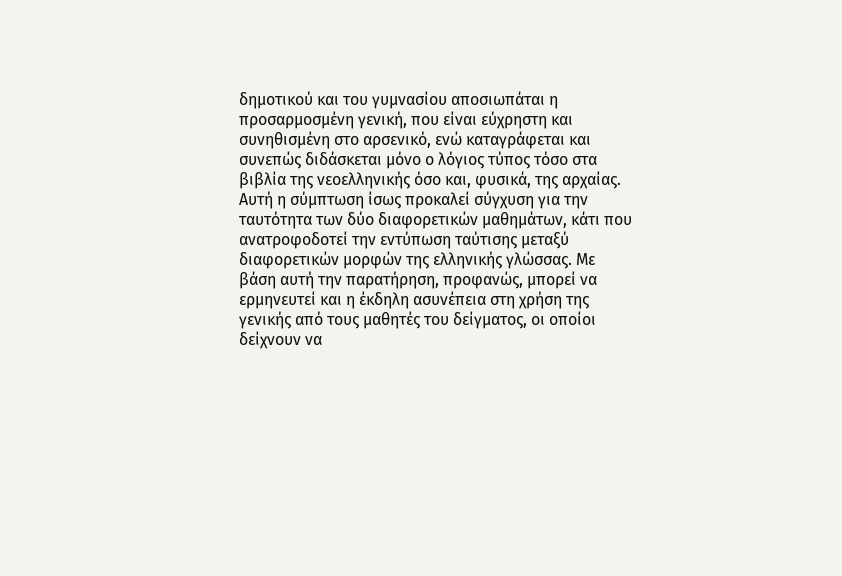δημοτικού και του γυμνασίου αποσιωπάται η προσαρμοσμένη γενική, που είναι εύχρηστη και συνηθισμένη στο αρσενικό, ενώ καταγράφεται και συνεπώς διδάσκεται μόνο ο λόγιος τύπος τόσο στα βιβλία της νεοελληνικής όσο και, φυσικά, της αρχαίας. Αυτή η σύμπτωση ίσως προκαλεί σύγχυση για την ταυτότητα των δύο διαφορετικών μαθημάτων, κάτι που ανατροφοδοτεί την εντύπωση ταύτισης μεταξύ διαφορετικών μορφών της ελληνικής γλώσσας. Με βάση αυτή την παρατήρηση, προφανώς, μπορεί να ερμηνευτεί και η έκδηλη ασυνέπεια στη χρήση της γενικής από τους μαθητές του δείγματος, οι οποίοι δείχνουν να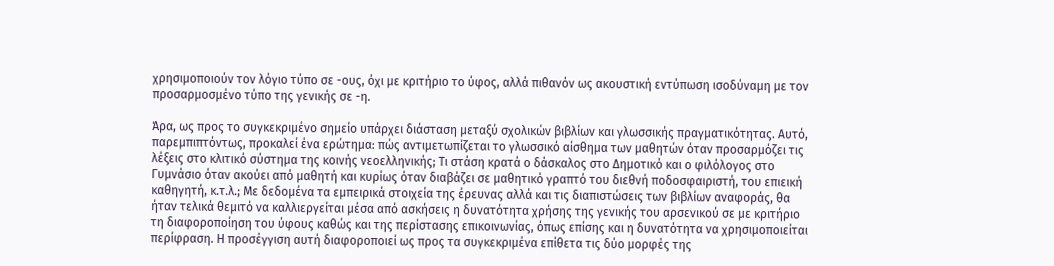χρησιμοποιούν τον λόγιο τύπο σε -ους, όχι με κριτήριο το ύφος, αλλά πιθανόν ως ακουστική εντύπωση ισοδύναμη με τον προσαρμοσμένο τύπο της γενικής σε -η.

Άρα, ως προς το συγκεκριμένο σημείο υπάρχει διάσταση μεταξύ σχολικών βιβλίων και γλωσσικής πραγματικότητας. Αυτό, παρεμπιπτόντως, προκαλεί ένα ερώτημα: πώς αντιμετωπίζεται το γλωσσικό αίσθημα των μαθητών όταν προσαρμόζει τις λέξεις στο κλιτικό σύστημα της κοινής νεοελληνικής; Τι στάση κρατά ο δάσκαλος στο Δημοτικό και ο φιλόλογος στο Γυμνάσιο όταν ακούει από μαθητή και κυρίως όταν διαβάζει σε μαθητικό γραπτό του διεθνή ποδοσφαιριστή, του επιεική καθηγητή, κ.τ.λ.; Με δεδομένα τα εμπειρικά στοιχεία της έρευνας αλλά και τις διαπιστώσεις των βιβλίων αναφοράς, θα ήταν τελικά θεμιτό να καλλιεργείται μέσα από ασκήσεις η δυνατότητα χρήσης της γενικής του αρσενικού σε με κριτήριο τη διαφοροποίηση του ύφους καθώς και της περίστασης επικοινωνίας, όπως επίσης και η δυνατότητα να χρησιμοποιείται περίφραση. Η προσέγγιση αυτή διαφοροποιεί ως προς τα συγκεκριμένα επίθετα τις δύο μορφές της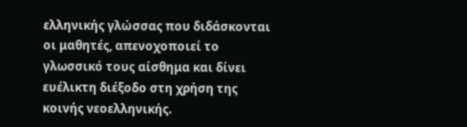ελληνικής γλώσσας που διδάσκονται οι μαθητές, απενοχοποιεί το γλωσσικό τους αίσθημα και δίνει ευέλικτη διέξοδο στη χρήση της κοινής νεοελληνικής.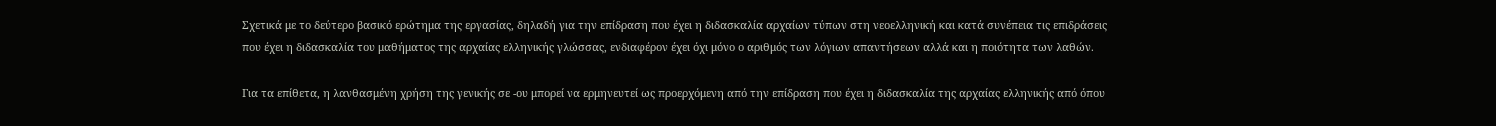Σχετικά με το δεύτερο βασικό ερώτημα της εργασίας, δηλαδή για την επίδραση που έχει η διδασκαλία αρχαίων τύπων στη νεοελληνική και κατά συνέπεια τις επιδράσεις που έχει η διδασκαλία του μαθήματος της αρχαίας ελληνικής γλώσσας, ενδιαφέρον έχει όχι μόνο ο αριθμός των λόγιων απαντήσεων αλλά και η ποιότητα των λαθών.

Για τα επίθετα, η λανθασμένη χρήση της γενικής σε -ου μπορεί να ερμηνευτεί ως προερχόμενη από την επίδραση που έχει η διδασκαλία της αρχαίας ελληνικής από όπου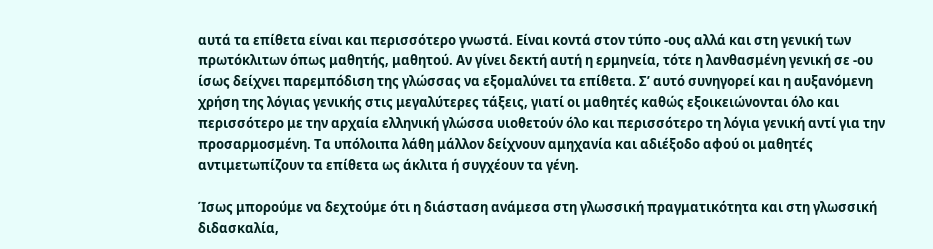αυτά τα επίθετα είναι και περισσότερο γνωστά. Είναι κοντά στον τύπο -ους αλλά και στη γενική των πρωτόκλιτων όπως μαθητής, μαθητού. Αν γίνει δεκτή αυτή η ερμηνεία, τότε η λανθασμένη γενική σε -ου ίσως δείχνει παρεμπόδιση της γλώσσας να εξομαλύνει τα επίθετα. Σ’ αυτό συνηγορεί και η αυξανόμενη χρήση της λόγιας γενικής στις μεγαλύτερες τάξεις, γιατί οι μαθητές καθώς εξοικειώνονται όλο και περισσότερο με την αρχαία ελληνική γλώσσα υιοθετούν όλο και περισσότερο τη λόγια γενική αντί για την προσαρμοσμένη. Τα υπόλοιπα λάθη μάλλον δείχνουν αμηχανία και αδιέξοδο αφού οι μαθητές αντιμετωπίζουν τα επίθετα ως άκλιτα ή συγχέουν τα γένη.

Ίσως μπορούμε να δεχτούμε ότι η διάσταση ανάμεσα στη γλωσσική πραγματικότητα και στη γλωσσική διδασκαλία,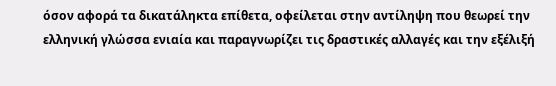όσον αφορά τα δικατάληκτα επίθετα, οφείλεται στην αντίληψη που θεωρεί την ελληνική γλώσσα ενιαία και παραγνωρίζει τις δραστικές αλλαγές και την εξέλιξή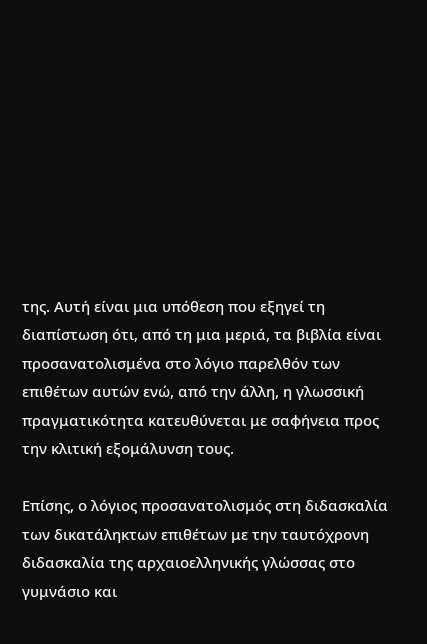της. Αυτή είναι μια υπόθεση που εξηγεί τη διαπίστωση ότι, από τη μια μεριά, τα βιβλία είναι προσανατολισμένα στο λόγιο παρελθόν των επιθέτων αυτών ενώ, από την άλλη, η γλωσσική πραγματικότητα κατευθύνεται με σαφήνεια προς την κλιτική εξομάλυνση τους.

Επίσης, ο λόγιος προσανατολισμός στη διδασκαλία των δικατάληκτων επιθέτων με την ταυτόχρονη διδασκαλία της αρχαιοελληνικής γλώσσας στο γυμνάσιο και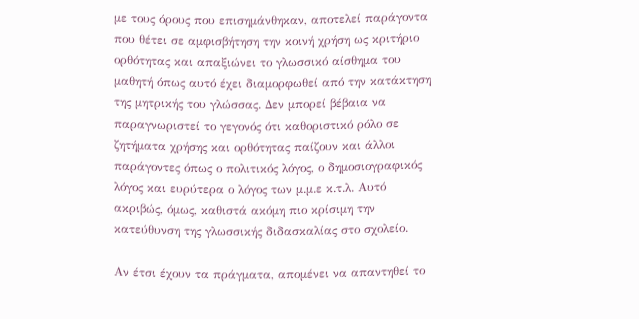με τους όρους που επισημάνθηκαν, αποτελεί παράγοντα που θέτει σε αμφισβήτηση την κοινή χρήση ως κριτήριο ορθότητας και απαξιώνει το γλωσσικό αίσθημα του μαθητή όπως αυτό έχει διαμορφωθεί από την κατάκτηση της μητρικής του γλώσσας. Δεν μπορεί βέβαια να παραγνωριστεί το γεγονός ότι καθοριστικό ρόλο σε ζητήματα χρήσης και ορθότητας παίζουν και άλλοι παράγοντες όπως ο πολιτικός λόγος, ο δημοσιογραφικός λόγος και ευρύτερα ο λόγος των μ.μ.ε κ.τ.λ. Αυτό ακριβώς, όμως, καθιστά ακόμη πιο κρίσιμη την κατεύθυνση της γλωσσικής διδασκαλίας στο σχολείο.

Αν έτσι έχουν τα πράγματα, απομένει να απαντηθεί το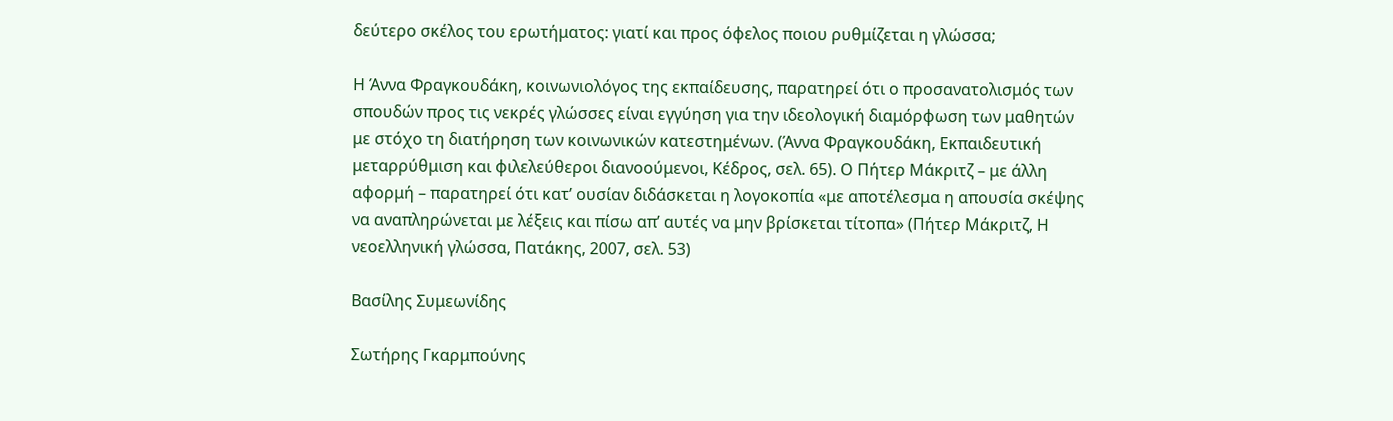δεύτερο σκέλος του ερωτήματος: γιατί και προς όφελος ποιου ρυθμίζεται η γλώσσα;

Η Άννα Φραγκουδάκη, κοινωνιολόγος της εκπαίδευσης, παρατηρεί ότι ο προσανατολισμός των σπουδών προς τις νεκρές γλώσσες είναι εγγύηση για την ιδεολογική διαμόρφωση των μαθητών με στόχο τη διατήρηση των κοινωνικών κατεστημένων. (Άννα Φραγκουδάκη, Εκπαιδευτική μεταρρύθμιση και φιλελεύθεροι διανοούμενοι, Κέδρος, σελ. 65). Ο Πήτερ Μάκριτζ – με άλλη αφορμή – παρατηρεί ότι κατ’ ουσίαν διδάσκεται η λογοκοπία «με αποτέλεσμα η απουσία σκέψης να αναπληρώνεται με λέξεις και πίσω απ’ αυτές να μην βρίσκεται τίτοπα» (Πήτερ Μάκριτζ, Η νεοελληνική γλώσσα, Πατάκης, 2007, σελ. 53)

Βασίλης Συμεωνίδης

Σωτήρης Γκαρμπούνης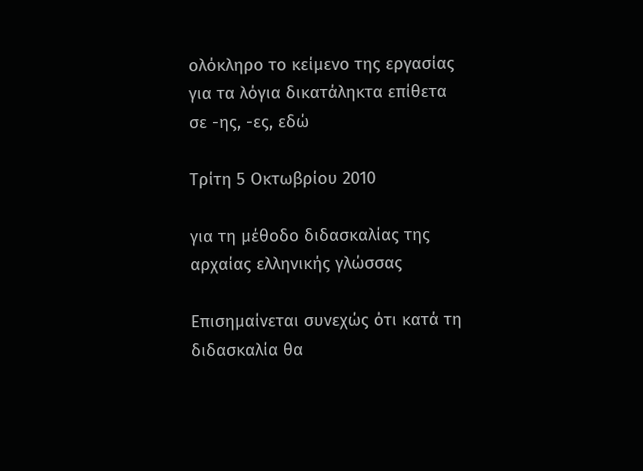ολόκληρο το κείμενο της εργασίας για τα λόγια δικατάληκτα επίθετα σε -ης, -ες, εδώ

Τρίτη 5 Οκτωβρίου 2010

για τη μέθοδο διδασκαλίας της αρχαίας ελληνικής γλώσσας

Επισημαίνεται συνεχώς ότι κατά τη διδασκαλία θα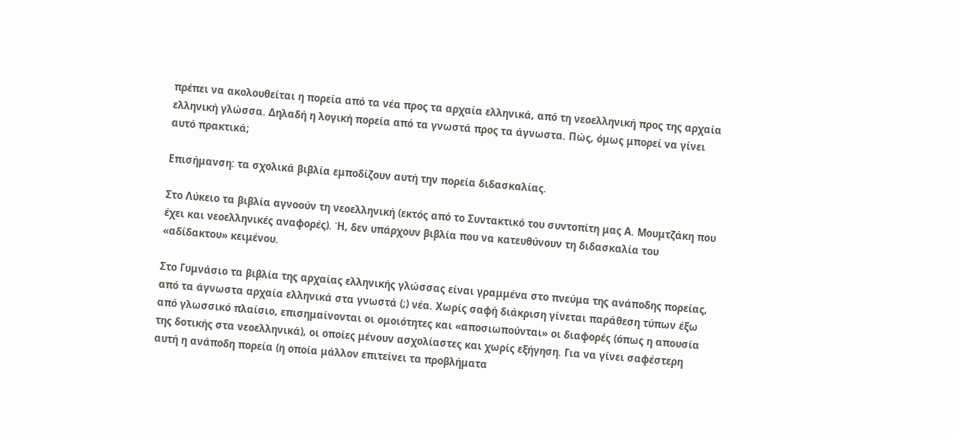πρέπει να ακολουθείται η πορεία από τα νέα προς τα αρχαία ελληνικά, από τη νεοελληνική προς της αρχαία ελληνική γλώσσα. Δηλαδή η λογική πορεία από τα γνωστά προς τα άγνωστα. Πώς, όμως μπορεί να γίνει αυτό πρακτικά;

Επισήμανση: τα σχολικά βιβλία εμποδίζουν αυτή την πορεία διδασκαλίας.

Στο Λύκειο τα βιβλία αγνοούν τη νεοελληνική (εκτός από το Συντακτικό του συντοπίτη μας Α. Μουμτζάκη που έχει και νεοελληνικές αναφορές). Ή, δεν υπάρχουν βιβλία που να κατευθύνουν τη διδασκαλία του «αδίδακτου» κειμένου.

Στο Γυμνάσιο τα βιβλία της αρχαίας ελληνικής γλώσσας είναι γραμμένα στο πνεύμα της ανάποδης πορείας, από τα άγνωστα αρχαία ελληνικά στα γνωστά (;) νέα. Χωρίς σαφή διάκριση γίνεται παράθεση τύπων έξω από γλωσσικό πλαίσιο, επισημαίνονται οι ομοιότητες και «αποσιωπούνται» οι διαφορές (όπως η απουσία της δοτικής στα νεοελληνικά), οι οποίες μένουν ασχολίαστες και χωρίς εξήγηση. Για να γίνει σαφέστερη αυτή η ανάποδη πορεία (η οποία μάλλον επιτείνει τα προβλήματα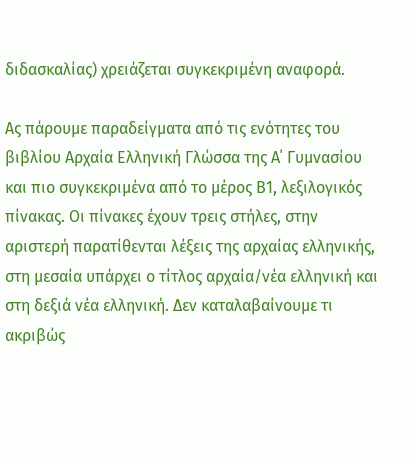διδασκαλίας) χρειάζεται συγκεκριμένη αναφορά.

Ας πάρουμε παραδείγματα από τις ενότητες του βιβλίου Αρχαία Ελληνική Γλώσσα της Α΄ Γυμνασίου και πιο συγκεκριμένα από το μέρος Β1, λεξιλογικός πίνακας. Οι πίνακες έχουν τρεις στήλες, στην αριστερή παρατίθενται λέξεις της αρχαίας ελληνικής, στη μεσαία υπάρχει ο τίτλος αρχαία/νέα ελληνική και στη δεξιά νέα ελληνική. Δεν καταλαβαίνουμε τι ακριβώς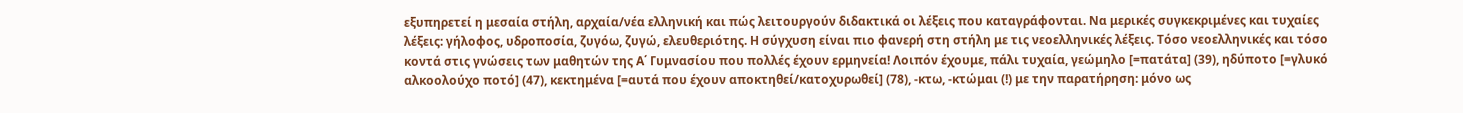εξυπηρετεί η μεσαία στήλη, αρχαία/νέα ελληνική και πώς λειτουργούν διδακτικά οι λέξεις που καταγράφονται. Να μερικές συγκεκριμένες και τυχαίες λέξεις: γήλοφος, υδροποσία, ζυγόω, ζυγώ, ελευθεριότης. Η σύγχυση είναι πιο φανερή στη στήλη με τις νεοελληνικές λέξεις. Τόσο νεοελληνικές και τόσο κοντά στις γνώσεις των μαθητών της Α΄ Γυμνασίου που πολλές έχουν ερμηνεία! Λοιπόν έχουμε, πάλι τυχαία, γεώμηλο [=πατάτα] (39), ηδύποτο [=γλυκό αλκοολούχο ποτό] (47), κεκτημένα [=αυτά που έχουν αποκτηθεί/κατοχυρωθεί] (78), -κτω, -κτώμαι (!) με την παρατήρηση: μόνο ως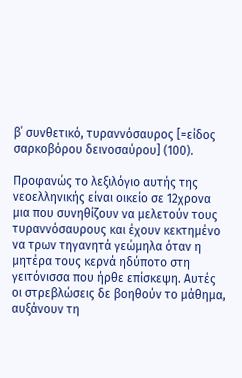β΄ συνθετικό, τυραννόσαυρος [=είδος σαρκοβόρου δεινοσαύρου] (100).

Προφανώς το λεξιλόγιο αυτής της νεοελληνικής είναι οικείο σε 12χρονα μια που συνηθίζουν να μελετούν τους τυραννόσαυρους και έχουν κεκτημένο να τρων τηγανητά γεώμηλα όταν η μητέρα τους κερνά ηδύποτο στη γειτόνισσα που ήρθε επίσκεψη. Αυτές οι στρεβλώσεις δε βοηθούν το μάθημα, αυξάνουν τη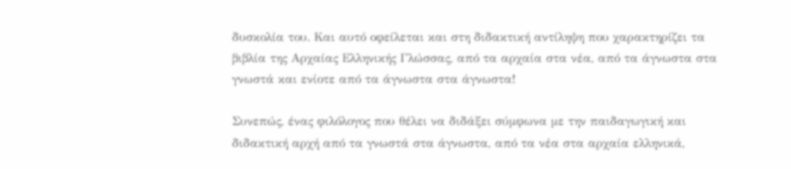δυσκολία του. Και αυτό οφείλεται και στη διδακτική αντίληψη που χαρακτηρίζει τα βιβλία της Αρχαίας Ελληνικής Γλώσσας, από τα αρχαία στα νέα, από τα άγνωστα στα γνωστά και ενίοτε από τα άγνωστα στα άγνωστα!

Συνεπώς, ένας φιλόλογος που θέλει να διδάξει σύμφωνα με την παιδαγωγική και διδακτική αρχή από τα γνωστά στα άγνωστα, από τα νέα στα αρχαία ελληνικά,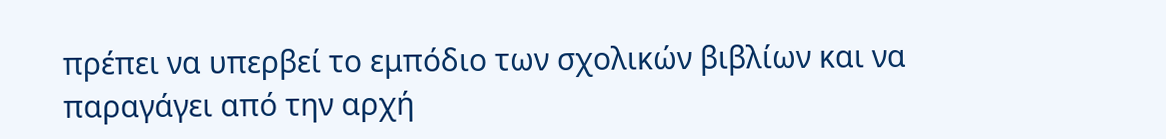πρέπει να υπερβεί το εμπόδιο των σχολικών βιβλίων και να παραγάγει από την αρχή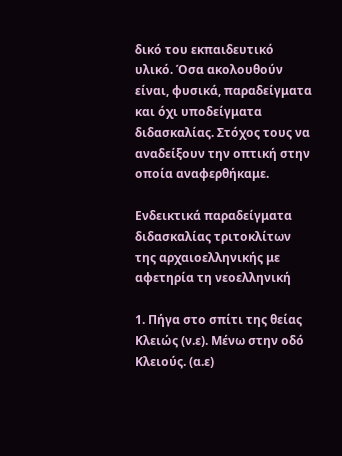δικό του εκπαιδευτικό υλικό. Όσα ακολουθούν είναι, φυσικά, παραδείγματα και όχι υποδείγματα διδασκαλίας. Στόχος τους να αναδείξουν την οπτική στην οποία αναφερθήκαμε.

Ενδεικτικά παραδείγματα διδασκαλίας τριτοκλίτων της αρχαιοελληνικής με αφετηρία τη νεοελληνική

1. Πήγα στο σπίτι της θείας Κλειώς (ν.ε). Μένω στην οδό Κλειούς. (α.ε)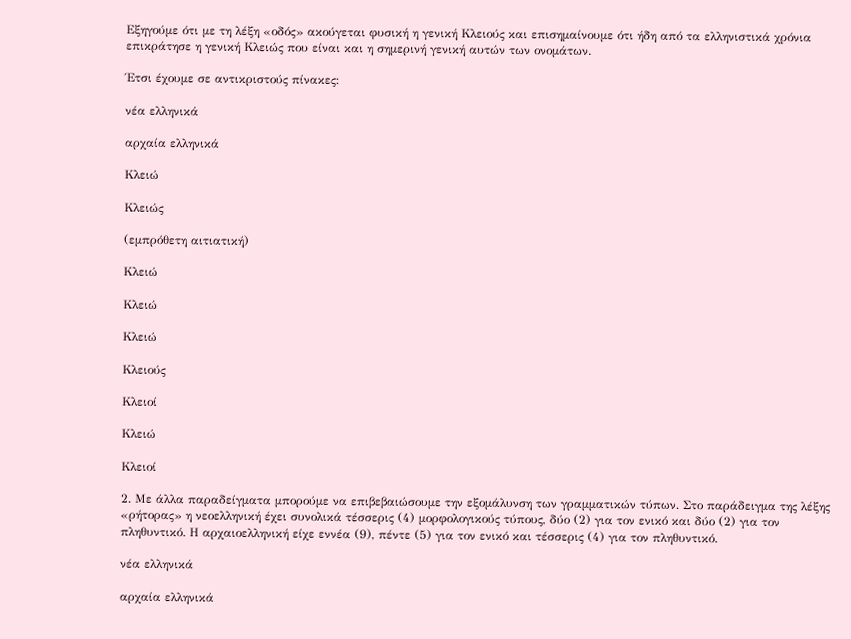Εξηγούμε ότι με τη λέξη «οδός» ακούγεται φυσική η γενική Κλειούς και επισημαίνουμε ότι ήδη από τα ελληνιστικά χρόνια επικράτησε η γενική Κλειώς που είναι και η σημερινή γενική αυτών των ονομάτων.

Έτσι έχουμε σε αντικριστούς πίνακες:

νέα ελληνικά

αρχαία ελληνικά

Κλειώ

Κλειώς

(εμπρόθετη αιτιατική)

Κλειώ

Κλειώ

Κλειώ

Κλειούς

Κλειοί

Κλειώ

Κλειοί

2. Με άλλα παραδείγματα μπορούμε να επιβεβαιώσουμε την εξομάλυνση των γραμματικών τύπων. Στο παράδειγμα της λέξης «ρήτορας» η νεοελληνική έχει συνολικά τέσσερις (4) μορφολογικούς τύπους, δύο (2) για τον ενικό και δύο (2) για τον πληθυντικό. Η αρχαιοελληνική είχε εννέα (9), πέντε (5) για τον ενικό και τέσσερις (4) για τον πληθυντικό.

νέα ελληνικά

αρχαία ελληνικά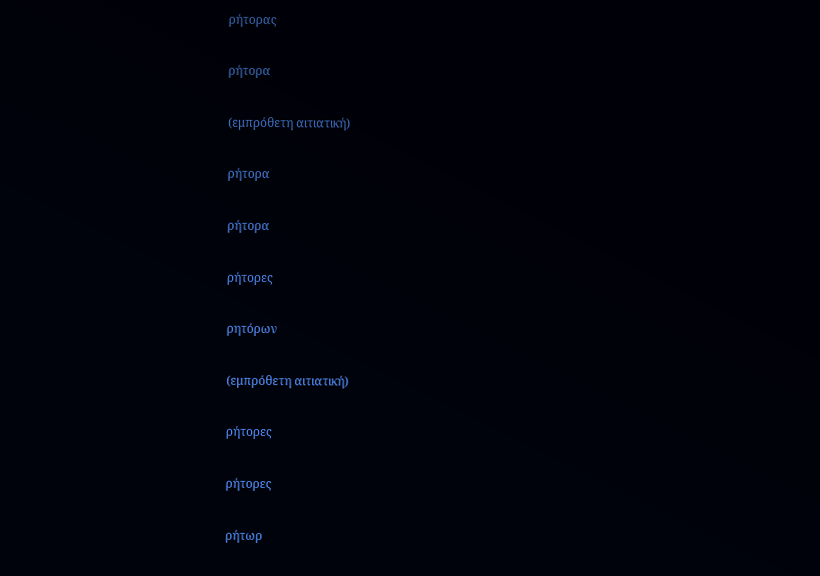ρήτορας

ρήτορα

(εμπρόθετη αιτιατική)

ρήτορα

ρήτορα

ρήτορες

ρητόρων

(εμπρόθετη αιτιατική)

ρήτορες

ρήτορες

ρήτωρ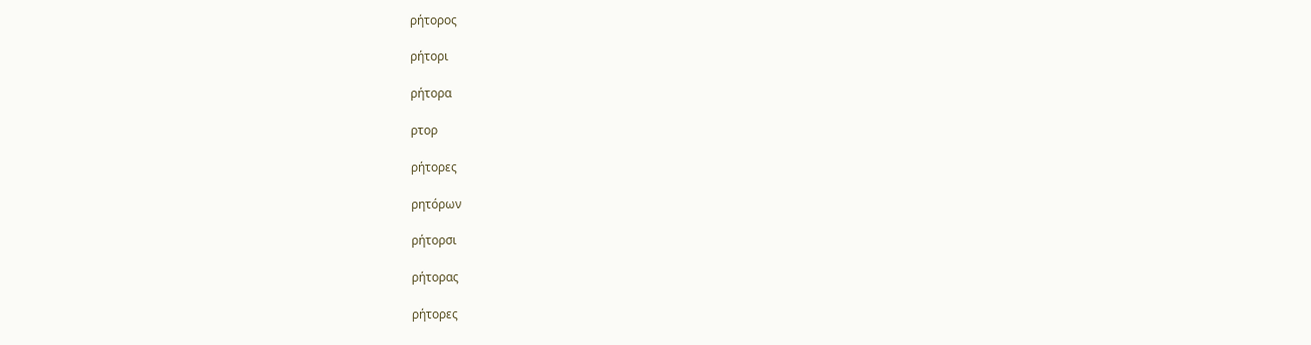ρήτορος

ρήτορι

ρήτορα

ρτορ

ρήτορες

ρητόρων

ρήτορσι

ρήτορας

ρήτορες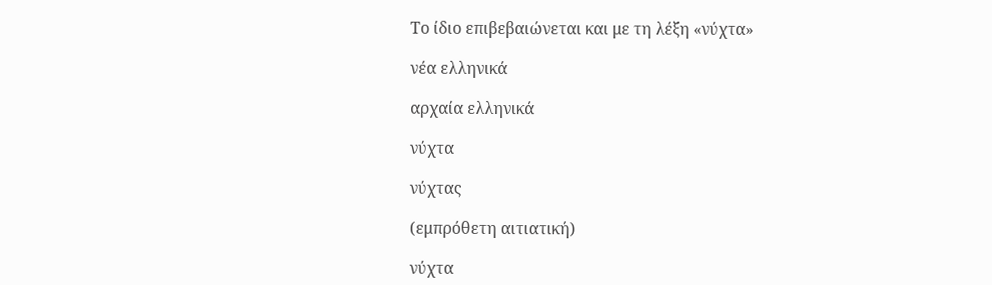Το ίδιο επιβεβαιώνεται και με τη λέξη «νύχτα»

νέα ελληνικά

αρχαία ελληνικά

νύχτα

νύχτας

(εμπρόθετη αιτιατική)

νύχτα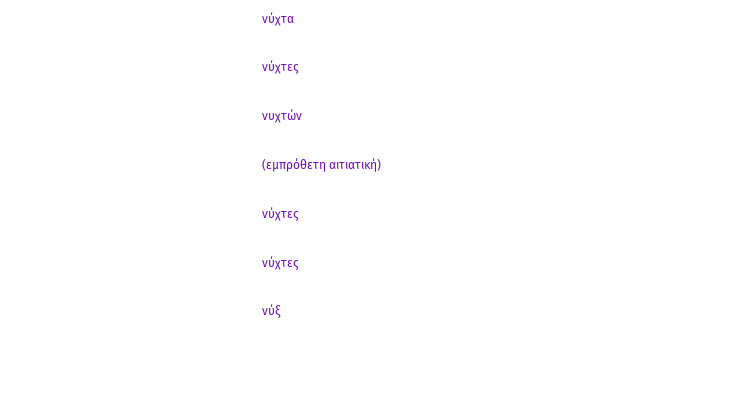νύχτα

νύχτες

νυχτών

(εμπρόθετη αιτιατική)

νύχτες

νύχτες

νύξ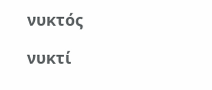νυκτός

νυκτί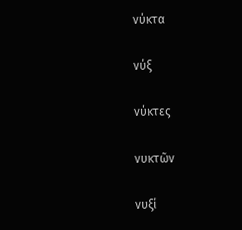νύκτα

νύξ

νύκτες

νυκτῶν

νυξί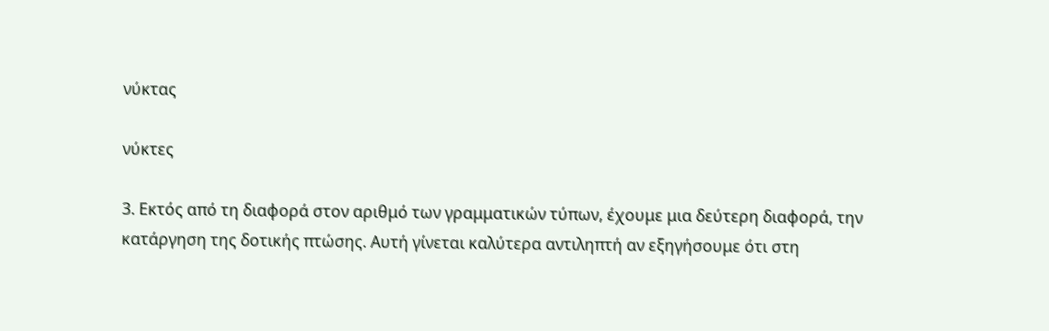νύκτας

νύκτες

3. Εκτός από τη διαφορά στον αριθμό των γραμματικών τύπων, έχουμε μια δεύτερη διαφορά, την κατάργηση της δοτικής πτώσης. Αυτή γίνεται καλύτερα αντιληπτή αν εξηγήσουμε ότι στη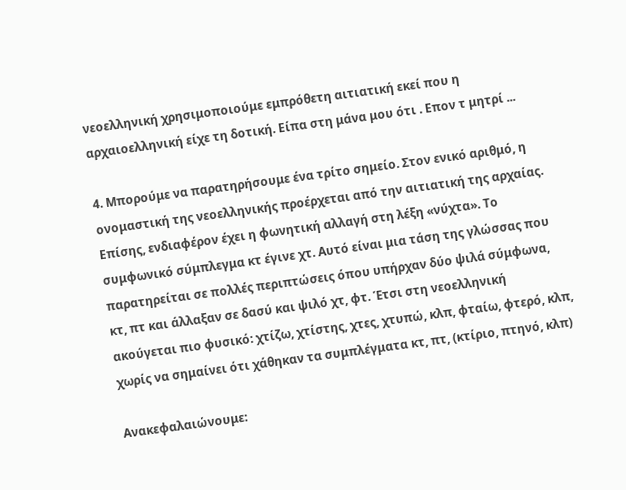νεοελληνική χρησιμοποιούμε εμπρόθετη αιτιατική εκεί που η αρχαιοελληνική είχε τη δοτική. Είπα στη μάνα μου ότι . Επον τ μητρί ...

4. Μπορούμε να παρατηρήσουμε ένα τρίτο σημείο. Στον ενικό αριθμό, η ονομαστική της νεοελληνικής προέρχεται από την αιτιατική της αρχαίας. Επίσης, ενδιαφέρον έχει η φωνητική αλλαγή στη λέξη «νύχτα». Το συμφωνικό σύμπλεγμα κτ έγινε χτ. Αυτό είναι μια τάση της γλώσσας που παρατηρείται σε πολλές περιπτώσεις όπου υπήρχαν δύο ψιλά σύμφωνα, κτ, πτ και άλλαξαν σε δασύ και ψιλό χτ, φτ. Έτσι στη νεοελληνική ακούγεται πιο φυσικό: χτίζω, χτίστης, χτες, χτυπώ, κλπ, φταίω, φτερό, κλπ, χωρίς να σημαίνει ότι χάθηκαν τα συμπλέγματα κτ, πτ, (κτίριο, πτηνό, κλπ)

Ανακεφαλαιώνουμε: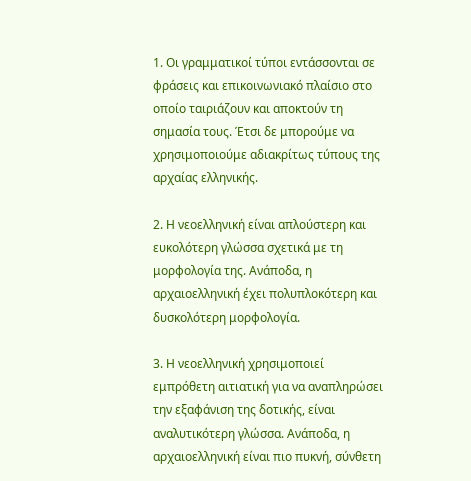1. Οι γραμματικοί τύποι εντάσσονται σε φράσεις και επικοινωνιακό πλαίσιο στο οποίο ταιριάζουν και αποκτούν τη σημασία τους. Έτσι δε μπορούμε να χρησιμοποιούμε αδιακρίτως τύπους της αρχαίας ελληνικής.

2. Η νεοελληνική είναι απλούστερη και ευκολότερη γλώσσα σχετικά με τη μορφολογία της. Ανάποδα, η αρχαιοελληνική έχει πολυπλοκότερη και δυσκολότερη μορφολογία.

3. Η νεοελληνική χρησιμοποιεί εμπρόθετη αιτιατική για να αναπληρώσει την εξαφάνιση της δοτικής, είναι αναλυτικότερη γλώσσα. Ανάποδα, η αρχαιοελληνική είναι πιο πυκνή, σύνθετη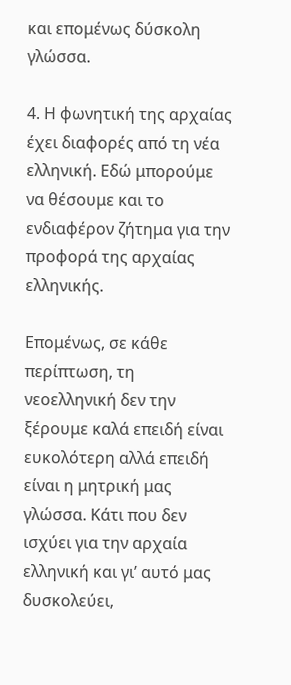και επομένως δύσκολη γλώσσα.

4. Η φωνητική της αρχαίας έχει διαφορές από τη νέα ελληνική. Εδώ μπορούμε να θέσουμε και το ενδιαφέρον ζήτημα για την προφορά της αρχαίας ελληνικής.

Επομένως, σε κάθε περίπτωση, τη νεοελληνική δεν την ξέρουμε καλά επειδή είναι ευκολότερη αλλά επειδή είναι η μητρική μας γλώσσα. Κάτι που δεν ισχύει για την αρχαία ελληνική και γι’ αυτό μας δυσκολεύει,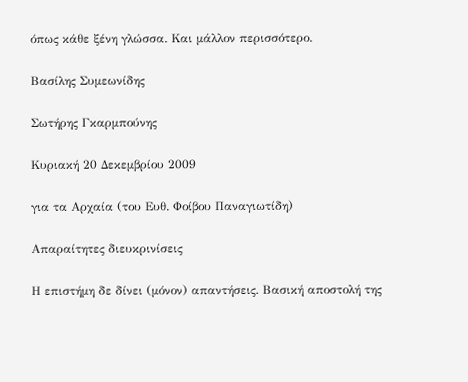όπως κάθε ξένη γλώσσα. Και μάλλον περισσότερο.

Βασίλης Συμεωνίδης

Σωτήρης Γκαρμπούνης

Κυριακή 20 Δεκεμβρίου 2009

για τα Αρχαία (του Ευθ. Φοίβου Παναγιωτίδη)

Απαραίτητες διευκρινίσεις

Η επιστήμη δε δίνει (μόνον) απαντήσεις. Βασική αποστολή της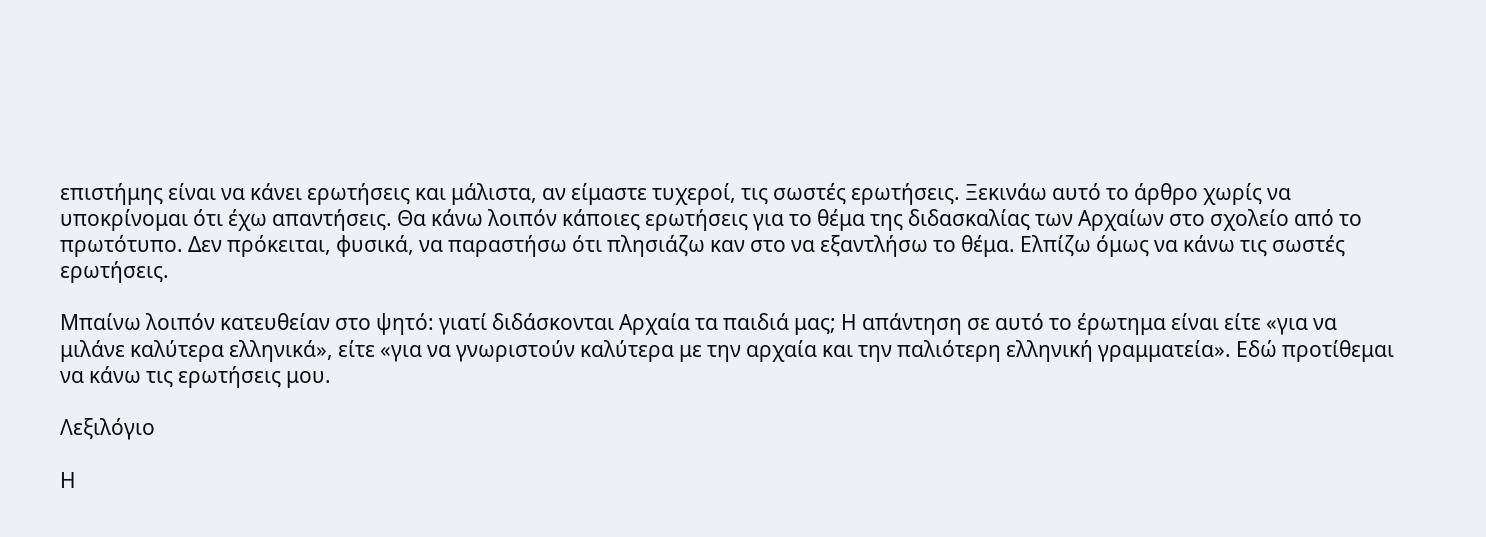επιστήμης είναι να κάνει ερωτήσεις και μάλιστα, αν είμαστε τυχεροί, τις σωστές ερωτήσεις. Ξεκινάω αυτό το άρθρο χωρίς να υποκρίνομαι ότι έχω απαντήσεις. Θα κάνω λοιπόν κάποιες ερωτήσεις για το θέμα της διδασκαλίας των Αρχαίων στο σχολείο από το πρωτότυπο. Δεν πρόκειται, φυσικά, να παραστήσω ότι πλησιάζω καν στο να εξαντλήσω το θέμα. Ελπίζω όμως να κάνω τις σωστές ερωτήσεις.

Μπαίνω λοιπόν κατευθείαν στο ψητό: γιατί διδάσκονται Αρχαία τα παιδιά μας; Η απάντηση σε αυτό το έρωτημα είναι είτε «για να μιλάνε καλύτερα ελληνικά», είτε «για να γνωριστούν καλύτερα με την αρχαία και την παλιότερη ελληνική γραμματεία». Εδώ προτίθεμαι να κάνω τις ερωτήσεις μου.

Λεξιλόγιο

Η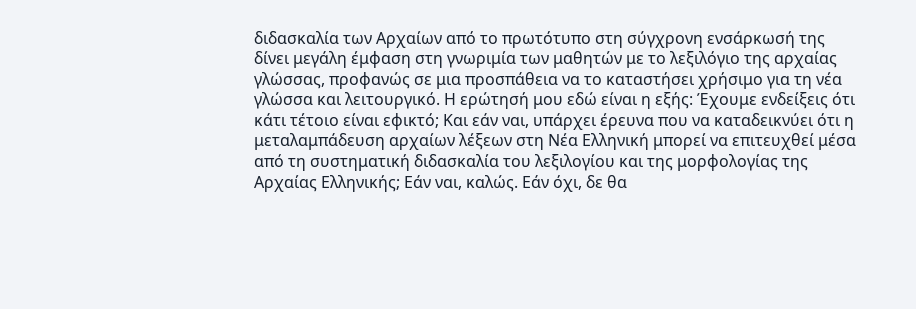διδασκαλία των Αρχαίων από το πρωτότυπο στη σύγχρονη ενσάρκωσή της δίνει μεγάλη έμφαση στη γνωριμία των μαθητών με το λεξιλόγιο της αρχαίας γλώσσας, προφανώς σε μια προσπάθεια να το καταστήσει χρήσιμο για τη νέα γλώσσα και λειτουργικό. Η ερώτησή μου εδώ είναι η εξής: Έχουμε ενδείξεις ότι κάτι τέτοιο είναι εφικτό; Και εάν ναι, υπάρχει έρευνα που να καταδεικνύει ότι η μεταλαμπάδευση αρχαίων λέξεων στη Νέα Ελληνική μπορεί να επιτευχθεί μέσα από τη συστηματική διδασκαλία του λεξιλογίου και της μορφολογίας της Αρχαίας Ελληνικής; Εάν ναι, καλώς. Εάν όχι, δε θα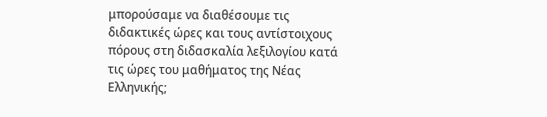μπορούσαμε να διαθέσουμε τις διδακτικές ώρες και τους αντίστοιχους πόρους στη διδασκαλία λεξιλογίου κατά τις ώρες του μαθήματος της Νέας Ελληνικής;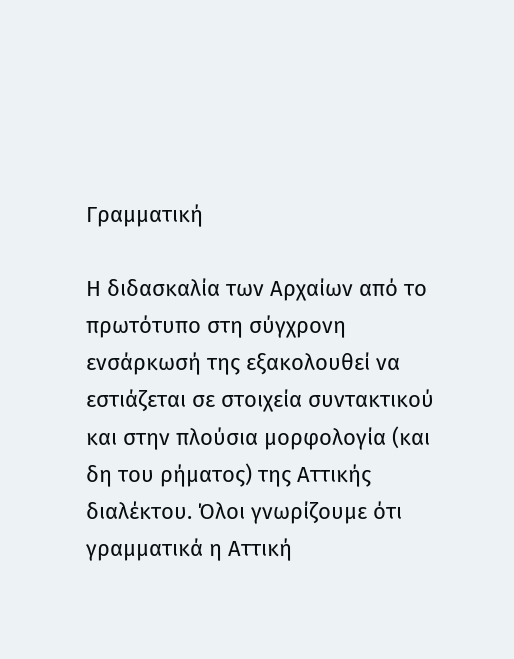Γραμματική

Η διδασκαλία των Αρχαίων από το πρωτότυπο στη σύγχρονη ενσάρκωσή της εξακολουθεί να εστιάζεται σε στοιχεία συντακτικού και στην πλούσια μορφολογία (και δη του ρήματος) της Αττικής διαλέκτου. Όλοι γνωρίζουμε ότι γραμματικά η Αττική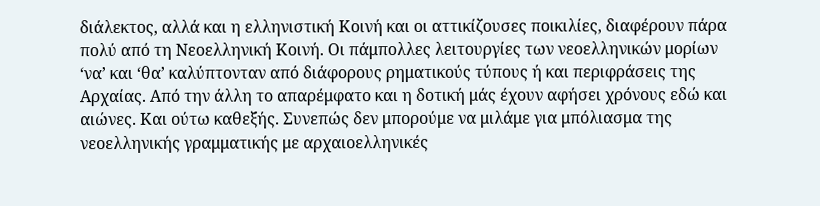διάλεκτος, αλλά και η ελληνιστική Κοινή και οι αττικίζουσες ποικιλίες, διαφέρουν πάρα πολύ από τη Νεοελληνική Κοινή. Οι πάμπολλες λειτουργίες των νεοελληνικών μορίων ‘να’ και ‘θα’ καλύπτονταν από διάφορους ρηματικούς τύπους ή και περιφράσεις της Αρχαίας. Από την άλλη το απαρέμφατο και η δοτική μάς έχουν αφήσει χρόνους εδώ και αιώνες. Και ούτω καθεξής. Συνεπώς δεν μπορούμε να μιλάμε για μπόλιασμα της νεοελληνικής γραμματικής με αρχαιοελληνικές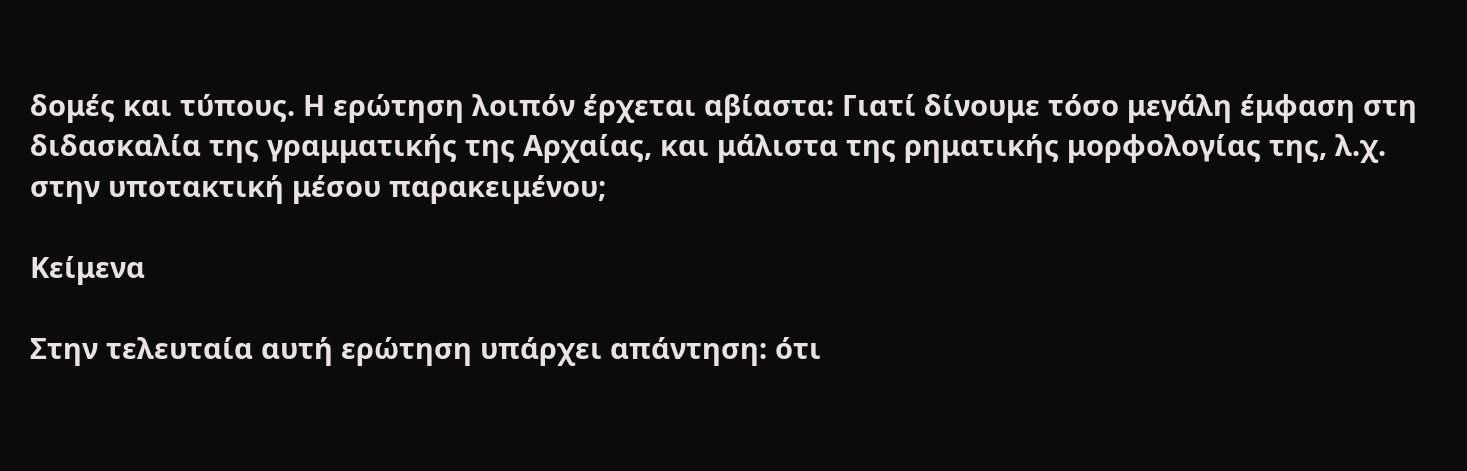δομές και τύπους. Η ερώτηση λοιπόν έρχεται αβίαστα: Γιατί δίνουμε τόσο μεγάλη έμφαση στη διδασκαλία της γραμματικής της Αρχαίας, και μάλιστα της ρηματικής μορφολογίας της, λ.χ. στην υποτακτική μέσου παρακειμένου;

Κείμενα

Στην τελευταία αυτή ερώτηση υπάρχει απάντηση: ότι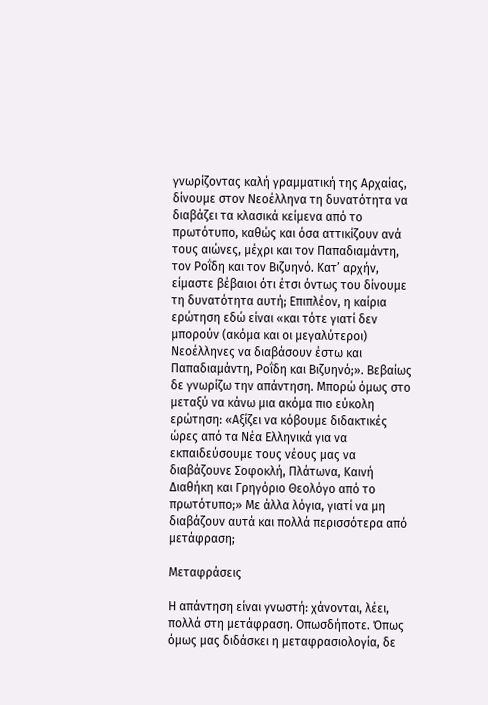γνωρίζοντας καλή γραμματική της Αρχαίας, δίνουμε στον Νεοέλληνα τη δυνατότητα να διαβάζει τα κλασικά κείμενα από το πρωτότυπο, καθώς και όσα αττικίζουν ανά τους αιώνες, μέχρι και τον Παπαδιαμάντη, τον Ροΐδη και τον Βιζυηνό. Κατ’ αρχήν, είμαστε βέβαιοι ότι έτσι όντως του δίνουμε τη δυνατότητα αυτή; Επιπλέον, η καίρια ερώτηση εδώ είναι «και τότε γιατί δεν μπορούν (ακόμα και οι μεγαλύτεροι) Νεοέλληνες να διαβάσουν έστω και Παπαδιαμάντη, Ροΐδη και Βιζυηνό;». Βεβαίως δε γνωρίζω την απάντηση. Μπορώ όμως στο μεταξύ να κάνω μια ακόμα πιο εύκολη ερώτηση: «Αξίζει να κόβουμε διδακτικές ώρες από τα Νέα Ελληνικά για να εκπαιδεύσουμε τους νέους μας να διαβάζουνε Σοφοκλή, Πλάτωνα, Καινή Διαθήκη και Γρηγόριο Θεολόγο από το πρωτότυπο;» Με άλλα λόγια, γιατί να μη διαβάζουν αυτά και πολλά περισσότερα από μετάφραση;

Μεταφράσεις

Η απάντηση είναι γνωστή: χάνονται, λέει, πολλά στη μετάφραση. Οπωσδήποτε. Όπως όμως μας διδάσκει η μεταφρασιολογία, δε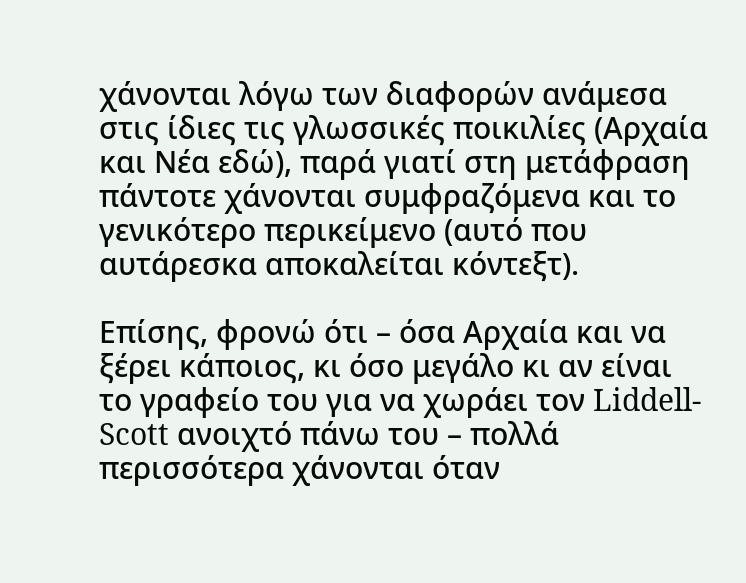χάνονται λόγω των διαφορών ανάμεσα στις ίδιες τις γλωσσικές ποικιλίες (Αρχαία και Νέα εδώ), παρά γιατί στη μετάφραση πάντοτε χάνονται συμφραζόμενα και το γενικότερο περικείμενο (αυτό που αυτάρεσκα αποκαλείται κόντεξτ).

Επίσης, φρονώ ότι – όσα Αρχαία και να ξέρει κάποιος, κι όσο μεγάλο κι αν είναι το γραφείο του για να χωράει τον Liddell-Scott ανοιχτό πάνω του – πολλά περισσότερα χάνονται όταν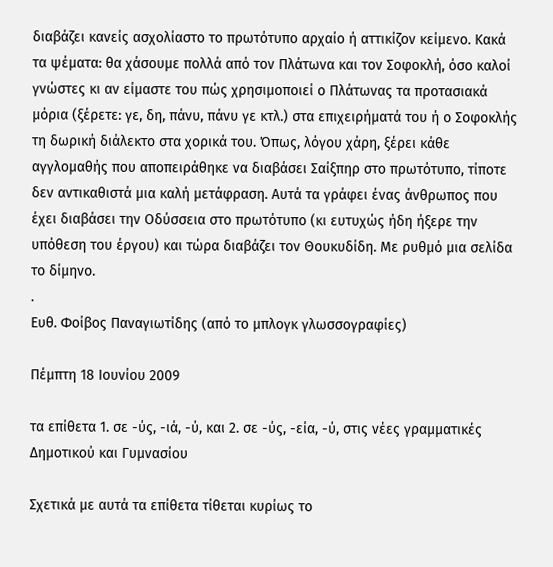διαβάζει κανείς ασχολίαστο το πρωτότυπο αρχαίο ή αττικίζον κείμενο. Κακά τα ψέματα: θα χάσουμε πολλά από τον Πλάτωνα και τον Σοφοκλή, όσο καλοί γνώστες κι αν είμαστε του πώς χρησιμοποιεί ο Πλάτωνας τα προτασιακά μόρια (ξέρετε: γε, δη, πάνυ, πάνυ γε κτλ.) στα επιχειρήματά του ή ο Σοφοκλής τη δωρική διάλεκτο στα χορικά του. Όπως, λόγου χάρη, ξέρει κάθε αγγλομαθής που αποπειράθηκε να διαβάσει Σαίξπηρ στο πρωτότυπο, τίποτε δεν αντικαθιστά μια καλή μετάφραση. Αυτά τα γράφει ένας άνθρωπος που έχει διαβάσει την Οδύσσεια στο πρωτότυπο (κι ευτυχώς ήδη ήξερε την υπόθεση του έργου) και τώρα διαβάζει τον Θουκυδίδη. Με ρυθμό μια σελίδα το δίμηνο.
.
Ευθ. Φοίβος Παναγιωτίδης (από το μπλογκ γλωσσογραφίες)

Πέμπτη 18 Ιουνίου 2009

τα επίθετα 1. σε -ύς, -ιά, -ύ, και 2. σε -ύς, -εία, -ύ, στις νέες γραμματικές Δημοτικού και Γυμνασίου

Σχετικά με αυτά τα επίθετα τίθεται κυρίως το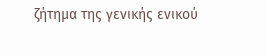ζήτημα της γενικής ενικού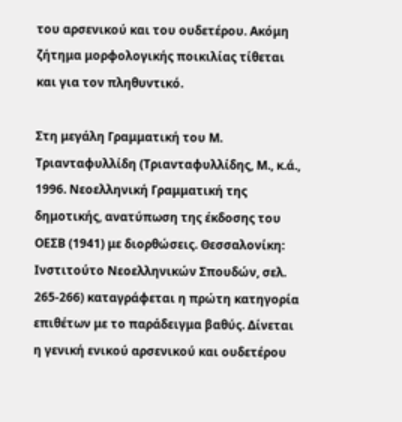του αρσενικού και του ουδετέρου. Ακόμη ζήτημα μορφολογικής ποικιλίας τίθεται και για τον πληθυντικό.

Στη μεγάλη Γραμματική του Μ. Τριανταφυλλίδη (Τριανταφυλλίδης, Μ., κ.ά., 1996. Νεοελληνική Γραμματική της δημοτικής, ανατύπωση της έκδοσης του ΟΕΣΒ (1941) με διορθώσεις. Θεσσαλονίκη: Ινστιτούτο Νεοελληνικών Σπουδών, σελ. 265-266) καταγράφεται η πρώτη κατηγορία επιθέτων με το παράδειγμα βαθύς. Δίνεται η γενική ενικού αρσενικού και ουδετέρου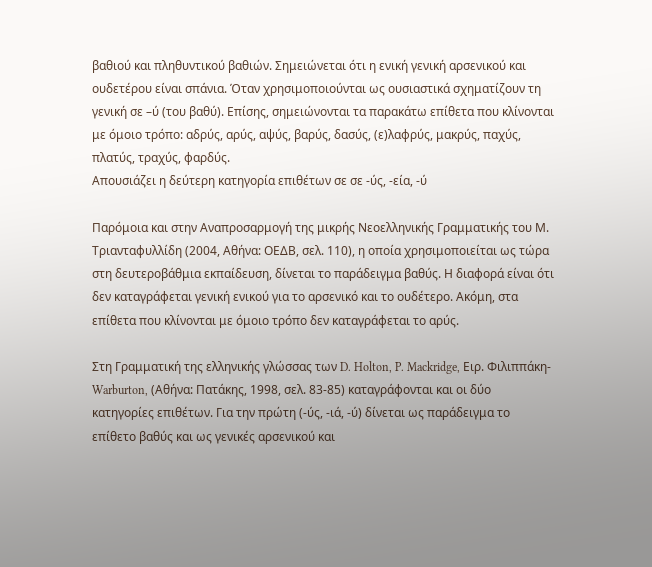βαθιού και πληθυντικού βαθιών. Σημειώνεται ότι η ενική γενική αρσενικού και ουδετέρου είναι σπάνια. Όταν χρησιμοποιούνται ως ουσιαστικά σχηματίζουν τη γενική σε –ύ (του βαθύ). Επίσης, σημειώνονται τα παρακάτω επίθετα που κλίνονται με όμοιο τρόπο: αδρύς, αρύς, αψύς, βαρύς, δασύς, (ε)λαφρύς, μακρύς, παχύς, πλατύς, τραχύς, φαρδύς.
Απουσιάζει η δεύτερη κατηγορία επιθέτων σε σε -ύς, -εία, -ύ

Παρόμοια και στην Αναπροσαρμογή της μικρής Νεοελληνικής Γραμματικής του Μ. Τριανταφυλλίδη (2004, Αθήνα: ΟΕΔΒ, σελ. 110), η οποία χρησιμοποιείται ως τώρα στη δευτεροβάθμια εκπαίδευση, δίνεται το παράδειγμα βαθύς. Η διαφορά είναι ότι δεν καταγράφεται γενική ενικού για το αρσενικό και το ουδέτερο. Ακόμη, στα επίθετα που κλίνονται με όμοιο τρόπο δεν καταγράφεται το αρύς.

Στη Γραμματική της ελληνικής γλώσσας των D. Holton, P. Mackridge, Ειρ. Φιλιππάκη-Warburton, (Αθήνα: Πατάκης, 1998, σελ. 83-85) καταγράφονται και οι δύο κατηγορίες επιθέτων. Για την πρώτη (-ύς, -ιά, -ύ) δίνεται ως παράδειγμα το επίθετο βαθύς και ως γενικές αρσενικού και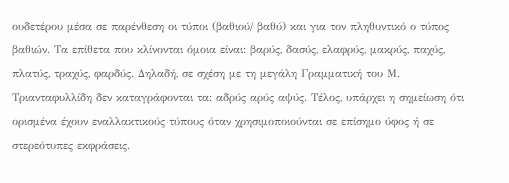ουδετέρου μέσα σε παρένθεση οι τύποι (βαθιού/ βαθύ) και για τον πληθυντικό ο τύπος βαθιών. Τα επίθετα που κλίνονται όμοια είναι: βαρύς, δασύς, ελαφρύς, μακρύς, παχύς, πλατύς, τραχύς, φαρδύς. Δηλαδή, σε σχέση με τη μεγάλη Γραμματική του Μ. Τριανταφυλλίδη δεν καταγράφονται τα: αδρύς αρύς αψύς. Τέλος, υπάρχει η σημείωση ότι ορισμένα έχουν εναλλακτικούς τύπους όταν χρησιμοποιούνται σε επίσημο ύφος ή σε στερεότυπες εκφράσεις.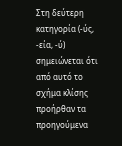Στη δεύτερη κατηγορία (-ύς, -εία, -ύ) σημειώνεται ότι από αυτό το σχήμα κλίσης προήρθαν τα προηγούμενα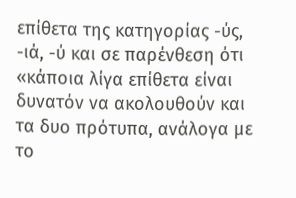επίθετα της κατηγορίας -ύς, -ιά, -ύ και σε παρένθεση ότι «κάποια λίγα επίθετα είναι δυνατόν να ακολουθούν και τα δυο πρότυπα, ανάλογα με το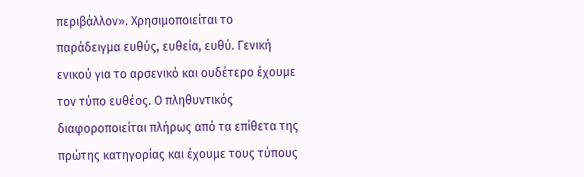περιβάλλον». Χρησιμοποιείται το παράδειγμα ευθύς, ευθεία, ευθύ. Γενική ενικού για το αρσενικό και ουδέτερο έχουμε τον τύπο ευθέος. Ο πληθυντικός διαφοροποιείται πλήρως από τα επίθετα της πρώτης κατηγορίας και έχουμε τους τύπους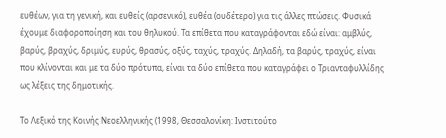ευθέων, για τη γενική, και ευθείς (αρσενικό), ευθέα (ουδέτερο) για τις άλλες πτώσεις. Φυσικά έχουμε διαφοροποίηση και του θηλυκού. Τα επίθετα που καταγράφονται εδώ είναι: αμβλύς, βαρύς, βραχύς, δριμύς, ευρύς, θρασύς, οξύς, ταχύς, τραχύς. Δηλαδή, τα βαρύς, τραχύς, είναι που κλίνονται και με τα δύο πρότυπα, είναι τα δύο επίθετα που καταγράφει ο Τριανταφυλλίδης ως λέξεις της δημοτικής.

Το Λεξικό της Κοινής Νεοελληνικής (1998, Θεσσαλονίκη: Ινστιτούτο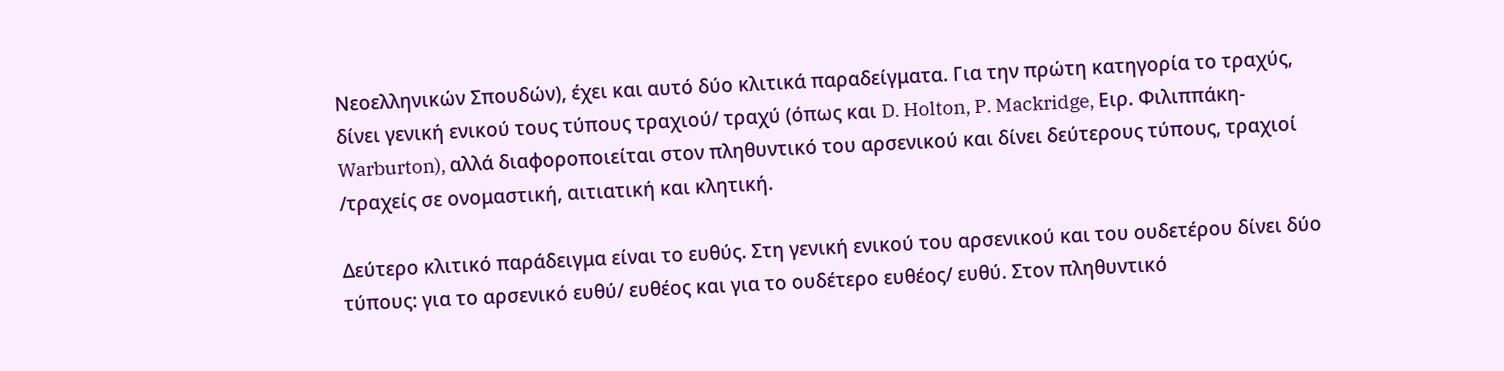Νεοελληνικών Σπουδών), έχει και αυτό δύο κλιτικά παραδείγματα. Για την πρώτη κατηγορία το τραχύς, δίνει γενική ενικού τους τύπους τραχιού/ τραχύ (όπως και D. Holton, P. Mackridge, Ειρ. Φιλιππάκη-Warburton), αλλά διαφοροποιείται στον πληθυντικό του αρσενικού και δίνει δεύτερους τύπους, τραχιοί /τραχείς σε ονομαστική, αιτιατική και κλητική.

Δεύτερο κλιτικό παράδειγμα είναι το ευθύς. Στη γενική ενικού του αρσενικού και του ουδετέρου δίνει δύο τύπους: για το αρσενικό ευθύ/ ευθέος και για το ουδέτερο ευθέος/ ευθύ. Στον πληθυντικό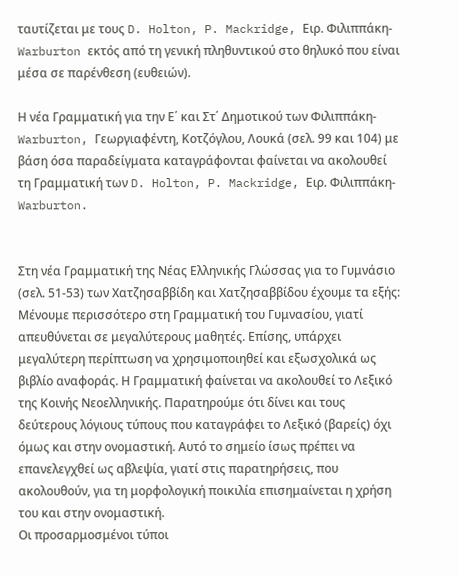ταυτίζεται με τους D. Holton, P. Mackridge, Ειρ. Φιλιππάκη-Warburton εκτός από τη γενική πληθυντικού στο θηλυκό που είναι μέσα σε παρένθεση (ευθειών).

Η νέα Γραμματική για την Ε΄ και Στ΄ Δημοτικού των Φιλιππάκη-Warburton, Γεωργιαφέντη, Κοτζόγλου, Λουκά (σελ. 99 και 104) με βάση όσα παραδείγματα καταγράφονται φαίνεται να ακολουθεί τη Γραμματική των D. Holton, P. Mackridge, Ειρ. Φιλιππάκη-Warburton.


Στη νέα Γραμματική της Νέας Ελληνικής Γλώσσας για το Γυμνάσιο (σελ. 51-53) των Χατζησαββίδη και Χατζησαββίδου έχουμε τα εξής:
Μένουμε περισσότερο στη Γραμματική του Γυμνασίου, γιατί απευθύνεται σε μεγαλύτερους μαθητές. Επίσης, υπάρχει μεγαλύτερη περίπτωση να χρησιμοποιηθεί και εξωσχολικά ως βιβλίο αναφοράς. Η Γραμματική φαίνεται να ακολουθεί το Λεξικό της Κοινής Νεοελληνικής. Παρατηρούμε ότι δίνει και τους δεύτερους λόγιους τύπους που καταγράφει το Λεξικό (βαρείς) όχι όμως και στην ονομαστική. Αυτό το σημείο ίσως πρέπει να επανελεγχθεί ως αβλεψία, γιατί στις παρατηρήσεις, που ακολουθούν, για τη μορφολογική ποικιλία επισημαίνεται η χρήση του και στην ονομαστική.
Οι προσαρμοσμένοι τύποι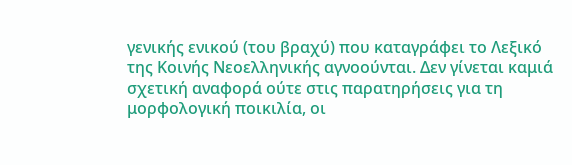γενικής ενικού (του βραχύ) που καταγράφει το Λεξικό της Κοινής Νεοελληνικής αγνοούνται. Δεν γίνεται καμιά σχετική αναφορά ούτε στις παρατηρήσεις για τη μορφολογική ποικιλία, οι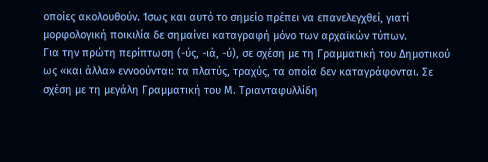οποίες ακολουθούν. Ίσως και αυτό το σημείο πρέπει να επανελεγχθεί, γιατί μορφολογική ποικιλία δε σημαίνει καταγραφή μόνο των αρχαϊκών τύπων.
Για την πρώτη περίπτωση (-ύς, -ιά, -ύ), σε σχέση με τη Γραμματική του Δημοτικού ως «και άλλα» εννοούνται: τα πλατύς, τραχύς, τα οποία δεν καταγράφονται. Σε σχέση με τη μεγάλη Γραμματική του Μ. Τριανταφυλλίδη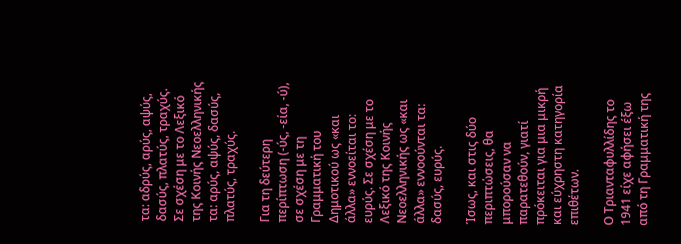τα: αδρύς, αρύς, αψύς, δασύς, πλατύς, τραχύς. Σε σχέση με το Λεξικό της Κοινής Νεοελληνικής τα: αρύς, αψύς, δασύς, πλατύς, τραχύς.

Για τη δεύτερη περίπτωση (-ύς, -εία, -ύ), σε σχέση με τη Γραμματική του Δημοτικού ως «και άλλα» εννοείται το: ευρύς. Σε σχέση με το Λεξικό της Κοινής Νεοελληνικής ως «και άλλα» εννοούνται τα: δασύς, ευρύς.

Ίσως, και στις δύο περιπτώσεις, θα μπορούσαν να παρατεθούν, γιατί πρόκειται για μια μικρή και εύχρηστη κατηγορία επιθέτων.

Ο Τριανταφυλλίδης το 1941 είχε αφήσει έξω από τη Γραμματική της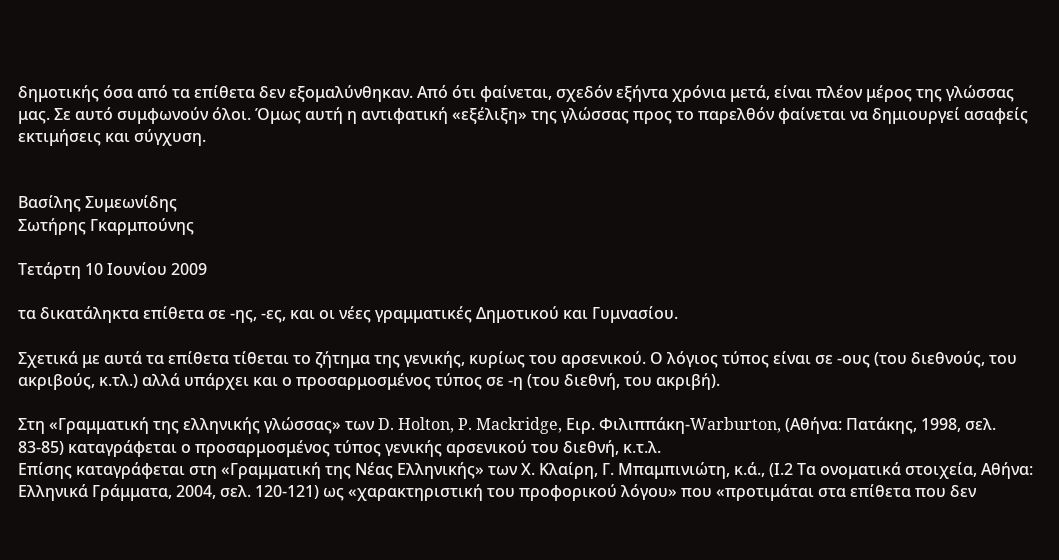δημοτικής όσα από τα επίθετα δεν εξομαλύνθηκαν. Από ότι φαίνεται, σχεδόν εξήντα χρόνια μετά, είναι πλέον μέρος της γλώσσας μας. Σε αυτό συμφωνούν όλοι. Όμως αυτή η αντιφατική «εξέλιξη» της γλώσσας προς το παρελθόν φαίνεται να δημιουργεί ασαφείς εκτιμήσεις και σύγχυση.


Βασίλης Συμεωνίδης
Σωτήρης Γκαρμπούνης

Τετάρτη 10 Ιουνίου 2009

τα δικατάληκτα επίθετα σε -ης, -ες, και οι νέες γραμματικές Δημοτικού και Γυμνασίου.

Σχετικά με αυτά τα επίθετα τίθεται το ζήτημα της γενικής, κυρίως του αρσενικού. Ο λόγιος τύπος είναι σε -ους (του διεθνούς, του ακριβούς, κ.τλ.) αλλά υπάρχει και ο προσαρμοσμένος τύπος σε -η (του διεθνή, του ακριβή).

Στη «Γραμματική της ελληνικής γλώσσας» των D. Holton, P. Mackridge, Ειρ. Φιλιππάκη-Warburton, (Αθήνα: Πατάκης, 1998, σελ. 83-85) καταγράφεται ο προσαρμοσμένος τύπος γενικής αρσενικού του διεθνή, κ.τ.λ.
Επίσης καταγράφεται στη «Γραμματική της Νέας Ελληνικής» των Χ. Κλαίρη, Γ. Μπαμπινιώτη, κ.ά., (Ι.2 Τα ονοματικά στοιχεία, Αθήνα: Ελληνικά Γράμματα, 2004, σελ. 120-121) ως «χαρακτηριστική του προφορικού λόγου» που «προτιμάται στα επίθετα που δεν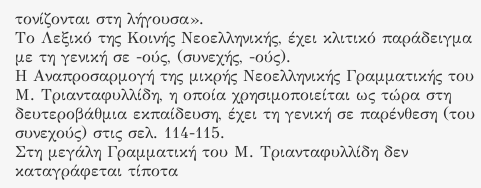τονίζονται στη λήγουσα».
Το Λεξικό της Κοινής Νεοελληνικής, έχει κλιτικό παράδειγμα με τη γενική σε -ούς, (συνεχής, -ούς).
Η Αναπροσαρμογή της μικρής Νεοελληνικής Γραμματικής του Μ. Τριανταφυλλίδη, η οποία χρησιμοποιείται ως τώρα στη δευτεροβάθμια εκπαίδευση, έχει τη γενική σε παρένθεση (του συνεχούς) στις σελ. 114-115.
Στη μεγάλη Γραμματική του Μ. Τριανταφυλλίδη δεν καταγράφεται τίποτα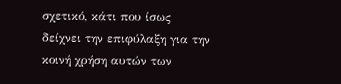σχετικό, κάτι που ίσως δείχνει την επιφύλαξη για την κοινή χρήση αυτών των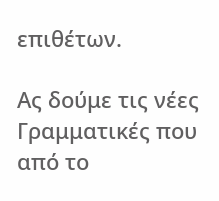επιθέτων.

Ας δούμε τις νέες Γραμματικές που από το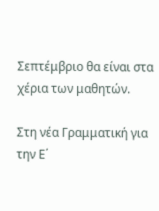Σεπτέμβριο θα είναι στα χέρια των μαθητών.

Στη νέα Γραμματική για την Ε΄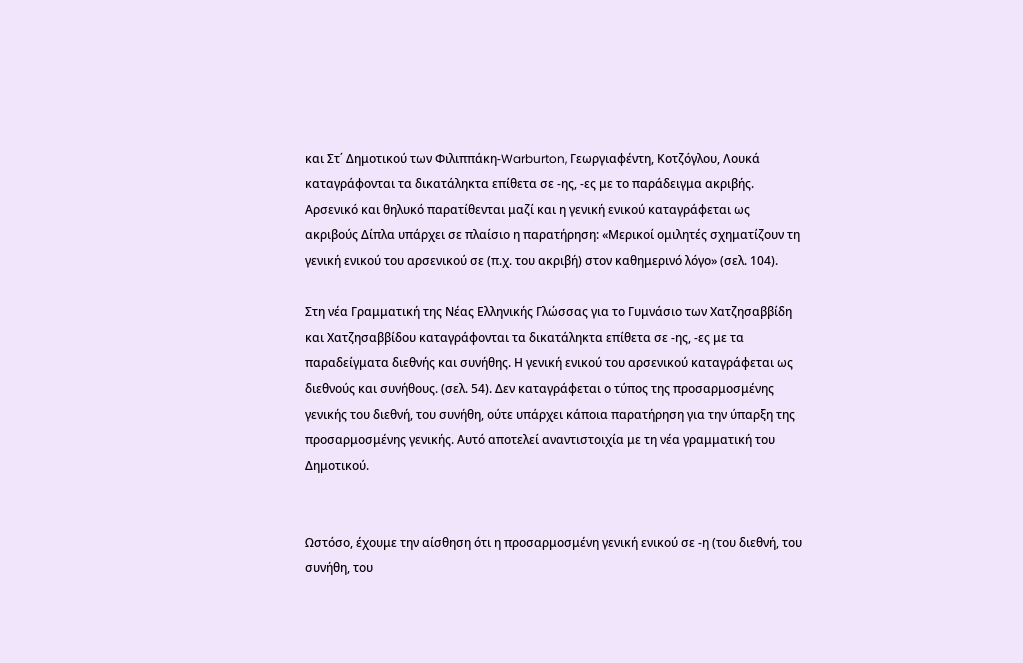και Στ΄ Δημοτικού των Φιλιππάκη-Warburton, Γεωργιαφέντη, Κοτζόγλου, Λουκά καταγράφονται τα δικατάληκτα επίθετα σε -ης, -ες με το παράδειγμα ακριβής. Αρσενικό και θηλυκό παρατίθενται μαζί και η γενική ενικού καταγράφεται ως ακριβούς Δίπλα υπάρχει σε πλαίσιο η παρατήρηση: «Μερικοί ομιλητές σχηματίζουν τη γενική ενικού του αρσενικού σε (π.χ. του ακριβή) στον καθημερινό λόγο» (σελ. 104).

Στη νέα Γραμματική της Νέας Ελληνικής Γλώσσας για το Γυμνάσιο των Χατζησαββίδη και Χατζησαββίδου καταγράφονται τα δικατάληκτα επίθετα σε -ης, -ες με τα παραδείγματα διεθνής και συνήθης. Η γενική ενικού του αρσενικού καταγράφεται ως διεθνούς και συνήθους. (σελ. 54). Δεν καταγράφεται ο τύπος της προσαρμοσμένης γενικής του διεθνή, του συνήθη, ούτε υπάρχει κάποια παρατήρηση για την ύπαρξη της προσαρμοσμένης γενικής. Αυτό αποτελεί αναντιστοιχία με τη νέα γραμματική του Δημοτικού.


Ωστόσο, έχουμε την αίσθηση ότι η προσαρμοσμένη γενική ενικού σε -η (του διεθνή, του συνήθη, του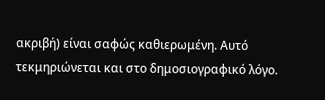ακριβή) είναι σαφώς καθιερωμένη. Αυτό τεκμηριώνεται και στο δημοσιογραφικό λόγο.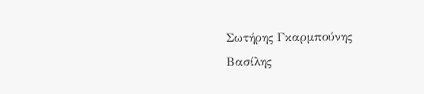Σωτήρης Γκαρμπούνης
Βασίλης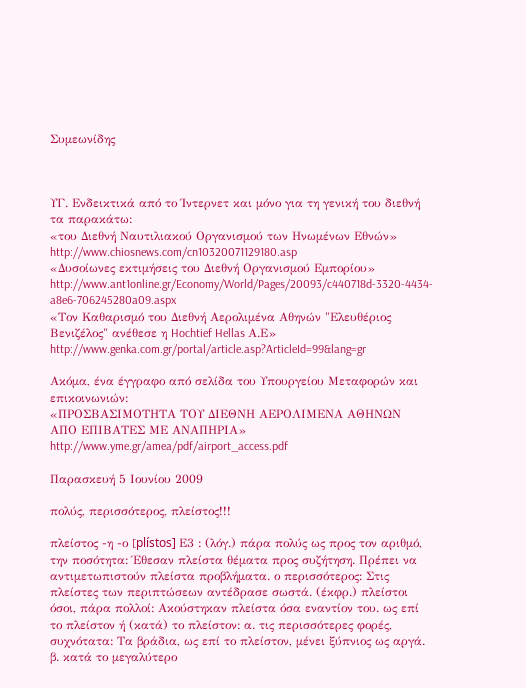Συμεωνίδης



ΥΓ. Ενδεικτικά από το Ίντερνετ και μόνο για τη γενική του διεθνή τα παρακάτω:
«του Διεθνή Ναυτιλιακού Οργανισμού των Ηνωμένων Εθνών» http://www.chiosnews.com/cn10320071129180.asp
«Δυσοίωνες εκτιμήσεις του Διεθνή Οργανισμού Εμπορίου» http://www.ant1online.gr/Economy/World/Pages/20093/c440718d-3320-4434-a8e6-706245280a09.aspx
«Τον Καθαρισμό του Διεθνή Αερολιμένα Αθηνών "Ελευθέριος Βενιζέλος" ανέθεσε η Hochtief Hellas Α.Ε» http://www.genka.com.gr/portal/article.asp?ArticleId=99&lang=gr

Ακόμα, ένα έγγραφο από σελίδα του Υπουργείου Μεταφορών και επικοινωνιών:
«ΠΡΟΣΒΑΣΙΜΟΤΗΤΑ ΤΟΥ ΔΙΕΘΝΗ ΑΕΡΟΛΙΜΕΝΑ ΑΘΗΝΩΝ
ΑΠΟ ΕΠΙΒΑΤΕΣ ΜΕ ΑΝΑΠΗΡΙΑ» http://www.yme.gr/amea/pdf/airport_access.pdf

Παρασκευή 5 Ιουνίου 2009

πολύς, περισσότερος, πλείστος!!!

πλείστος -η -ο [plístos] Ε3 : (λόγ.) πάρα πολύς ως προς τον αριθμό, την ποσότητα: Έθεσαν πλείστα θέματα προς συζήτηση. Πρέπει να αντιμετωπιστούν πλείστα προβλήματα. ο περισσότερος: Στις πλείστες των περιπτώσεων αντέδρασε σωστά. (έκφρ.) πλείστοι όσοι, πάρα πολλοί: Aκούστηκαν πλείστα όσα εναντίον του. ως επί το πλείστον ή (κατά) το πλείστον: α. τις περισσότερες φορές, συχνότατα: Τα βράδια, ως επί το πλείστον, μένει ξύπνιος ως αργά. β. κατά το μεγαλύτερο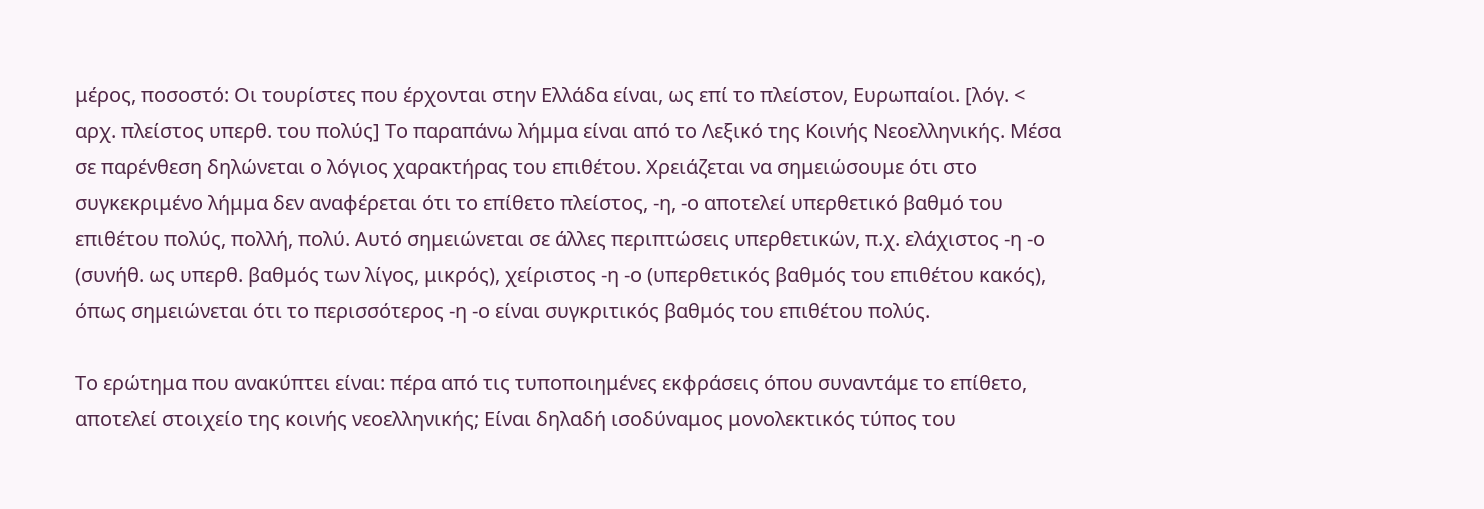μέρος, ποσοστό: Οι τουρίστες που έρχονται στην Ελλάδα είναι, ως επί το πλείστον, Ευρωπαίοι. [λόγ. < αρχ. πλείστος υπερθ. του πολύς] Το παραπάνω λήμμα είναι από το Λεξικό της Κοινής Νεοελληνικής. Μέσα σε παρένθεση δηλώνεται ο λόγιος χαρακτήρας του επιθέτου. Χρειάζεται να σημειώσουμε ότι στο συγκεκριμένο λήμμα δεν αναφέρεται ότι το επίθετο πλείστος, -η, -ο αποτελεί υπερθετικό βαθμό του επιθέτου πολύς, πολλή, πολύ. Αυτό σημειώνεται σε άλλες περιπτώσεις υπερθετικών, π.χ. ελάχιστος -η -ο (συνήθ. ως υπερθ. βαθμός των λίγος, μικρός), χείριστος -η -ο (υπερθετικός βαθμός του επιθέτου κακός), όπως σημειώνεται ότι το περισσότερος -η -ο είναι συγκριτικός βαθμός του επιθέτου πολύς.

Το ερώτημα που ανακύπτει είναι: πέρα από τις τυποποιημένες εκφράσεις όπου συναντάμε το επίθετο, αποτελεί στοιχείο της κοινής νεοελληνικής; Είναι δηλαδή ισοδύναμος μονολεκτικός τύπος του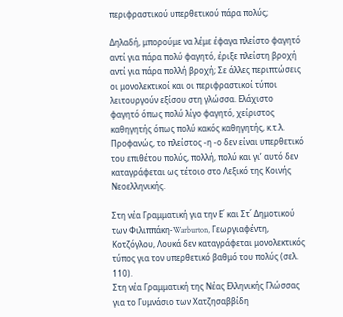περιφραστικού υπερθετικού πάρα πολύς;

Δηλαδή, μπορούμε να λέμε έφαγα πλείστο φαγητό αντί για πάρα πολύ φαγητό, έριξε πλείστη βροχή αντί για πάρα πολλή βροχή; Σε άλλες περιπτώσεις οι μονολεκτικοί και οι περιφραστικοί τύποι λειτουργούν εξίσου στη γλώσσα. Ελάχιστο φαγητό όπως πολύ λίγο φαγητό, χείριστος καθηγητής όπως πολύ κακός καθηγητής, κ.τ.λ.
Προφανώς, το πλείστος -η -ο δεν είναι υπερθετικό του επιθέτου πολύς, πολλή, πολύ και γι’ αυτό δεν καταγράφεται ως τέτοιο στο Λεξικό της Κοινής Νεοελληνικής.

Στη νέα Γραμματική για την Ε΄ και Στ΄ Δημοτικού των Φιλιππάκη-Warburton, Γεωργιαφέντη, Κοτζόγλου, Λουκά δεν καταγράφεται μονολεκτικός τύπος για τον υπερθετικό βαθμό του πολύς (σελ. 110).
Στη νέα Γραμματική της Νέας Ελληνικής Γλώσσας για το Γυμνάσιο των Χατζησαββίδη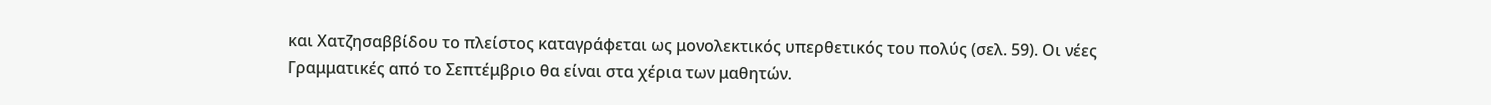και Χατζησαββίδου το πλείστος καταγράφεται ως μονολεκτικός υπερθετικός του πολύς (σελ. 59). Οι νέες Γραμματικές από το Σεπτέμβριο θα είναι στα χέρια των μαθητών.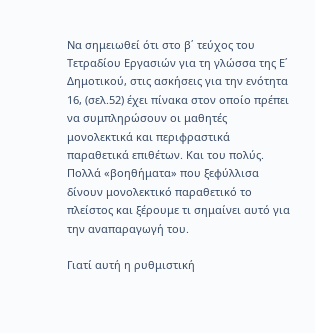Να σημειωθεί ότι στο β΄ τεύχος του Τετραδίου Εργασιών για τη γλώσσα της Ε΄ Δημοτικού, στις ασκήσεις για την ενότητα 16, (σελ.52) έχει πίνακα στον οποίο πρέπει να συμπληρώσουν οι μαθητές μονολεκτικά και περιφραστικά παραθετικά επιθέτων. Και του πολύς. Πολλά «βοηθήματα» που ξεφύλλισα δίνουν μονολεκτικό παραθετικό το πλείστος και ξέρουμε τι σημαίνει αυτό για την αναπαραγωγή του.

Γιατί αυτή η ρυθμιστική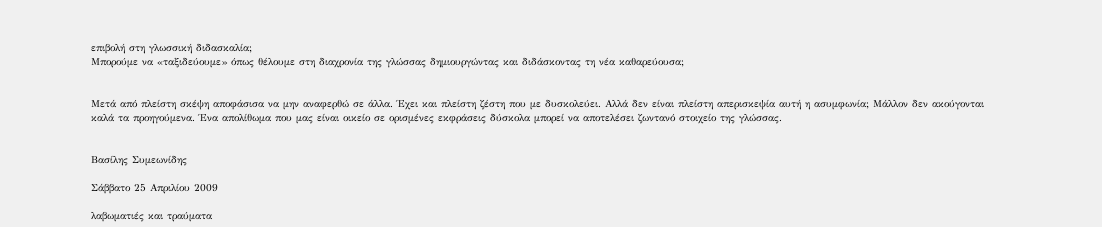επιβολή στη γλωσσική διδασκαλία;
Μπορούμε να «ταξιδεύουμε» όπως θέλουμε στη διαχρονία της γλώσσας δημιουργώντας και διδάσκοντας τη νέα καθαρεύουσα;


Μετά από πλείστη σκέψη αποφάσισα να μην αναφερθώ σε άλλα. Έχει και πλείστη ζέστη που με δυσκολεύει. Αλλά δεν είναι πλείστη απερισκεψία αυτή η ασυμφωνία; Μάλλον δεν ακούγονται καλά τα προηγούμενα. Ένα απολίθωμα που μας είναι οικείο σε ορισμένες εκφράσεις δύσκολα μπορεί να αποτελέσει ζωντανό στοιχείο της γλώσσας.


Βασίλης Συμεωνίδης

Σάββατο 25 Απριλίου 2009

λαβωματιές και τραύματα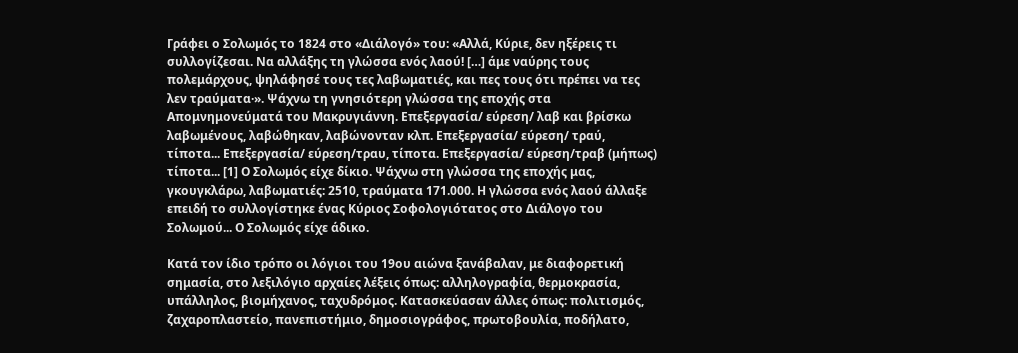Γράφει ο Σολωμός το 1824 στο «Διάλογό» του: «Αλλά, Κύριε, δεν ηξέρεις τι συλλογίζεσαι. Να αλλάξης τη γλώσσα ενός λαού! […] άμε ναύρης τους πολεμάρχους, ψηλάφησέ τους τες λαβωματιές, και πες τους ότι πρέπει να τες λεν τραύματα·». Ψάχνω τη γνησιότερη γλώσσα της εποχής στα Απομνημονεύματά του Μακρυγιάννη. Επεξεργασία/ εύρεση/ λαβ και βρίσκω λαβωμένους, λαβώθηκαν, λαβώνονταν κλπ. Επεξεργασία/ εύρεση/ τραύ, τίποτα... Επεξεργασία/ εύρεση/τραυ, τίποτα. Επεξεργασία/ εύρεση/τραβ (μήπως) τίποτα... [1] Ο Σολωμός είχε δίκιο. Ψάχνω στη γλώσσα της εποχής μας, γκουγκλάρω, λαβωματιές: 2510, τραύματα 171.000. Η γλώσσα ενός λαού άλλαξε επειδή το συλλογίστηκε ένας Κύριος Σοφολογιότατος στο Διάλογο του Σολωμού... Ο Σολωμός είχε άδικο.

Κατά τον ίδιο τρόπο οι λόγιοι του 19ου αιώνα ξανάβαλαν, με διαφορετική σημασία, στο λεξιλόγιο αρχαίες λέξεις όπως: αλληλογραφία, θερμοκρασία, υπάλληλος, βιομήχανος, ταχυδρόμος. Κατασκεύασαν άλλες όπως: πολιτισμός, ζαχαροπλαστείο, πανεπιστήμιο, δημοσιογράφος, πρωτοβουλία, ποδήλατο,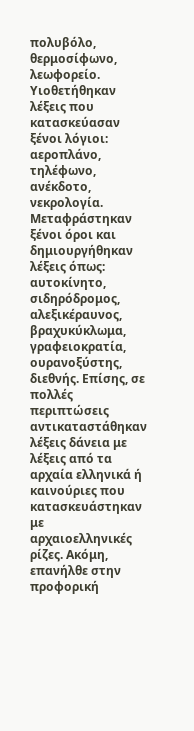πολυβόλο, θερμοσίφωνο, λεωφορείο. Υιοθετήθηκαν λέξεις που κατασκεύασαν ξένοι λόγιοι: αεροπλάνο, τηλέφωνο, ανέκδοτο, νεκρολογία. Μεταφράστηκαν ξένοι όροι και δημιουργήθηκαν λέξεις όπως: αυτοκίνητο, σιδηρόδρομος, αλεξικέραυνος, βραχυκύκλωμα, γραφειοκρατία, ουρανοξύστης, διεθνής. Επίσης, σε πολλές περιπτώσεις αντικαταστάθηκαν λέξεις δάνεια με λέξεις από τα αρχαία ελληνικά ή καινούριες που κατασκευάστηκαν με αρχαιοελληνικές ρίζες. Ακόμη, επανήλθε στην προφορική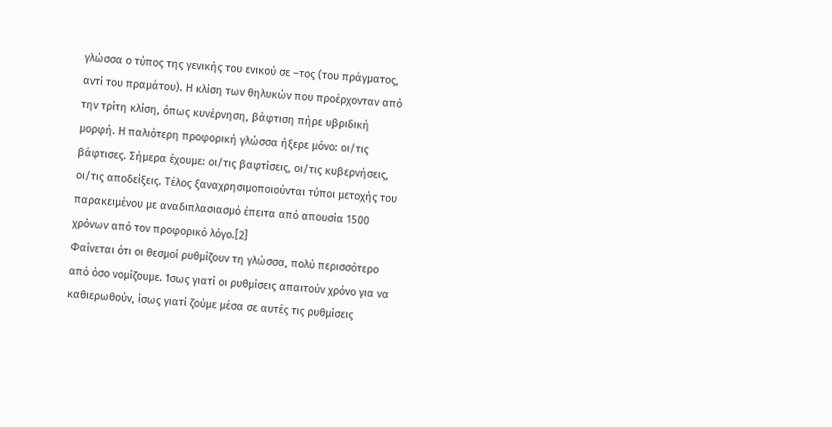γλώσσα ο τύπος της γενικής του ενικού σε –τος (του πράγματος, αντί του πραμάτου). Η κλίση των θηλυκών που προέρχονταν από την τρίτη κλίση, όπως κυνέρνηση, βάφτιση πήρε υβριδική μορφή. Η παλιότερη προφορική γλώσσα ήξερε μόνο: οι/τις βάφτισες. Σήμερα έχουμε: οι/τις βαφτίσεις, οι/τις κυβερνήσεις, οι/τις αποδείξεις. Τέλος ξαναχρησιμοποιούνται τύποι μετοχής του παρακειμένου με αναδιπλασιασμό έπειτα από απουσία 1500 χρόνων από τον προφορικό λόγο.[2]
Φαίνεται ότι οι θεσμοί ρυθμίζουν τη γλώσσα, πολύ περισσότερο από όσο νομίζουμε. Ίσως γιατί οι ρυθμίσεις απαιτούν χρόνο για να καθιερωθούν, ίσως γιατί ζούμε μέσα σε αυτές τις ρυθμίσεις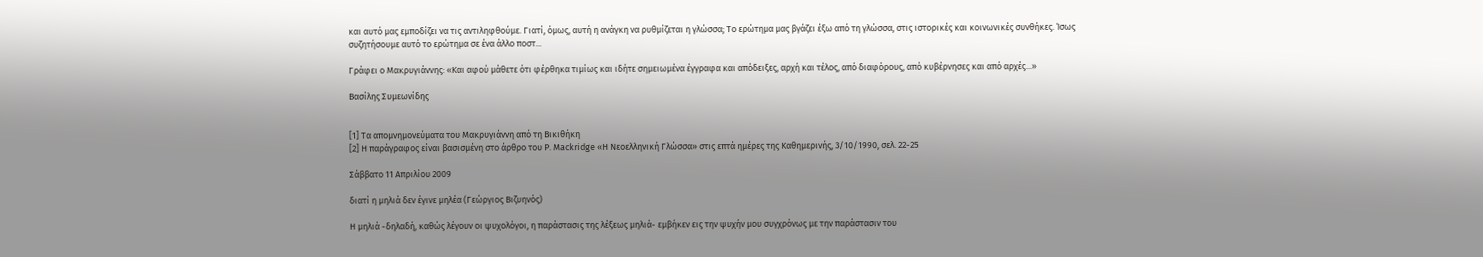και αυτό μας εμποδίζει να τις αντιληφθούμε. Γιατί, όμως, αυτή η ανάγκη να ρυθμίζεται η γλώσσα; Το ερώτημα μας βγάζει έξω από τη γλώσσα, στις ιστορικές και κοινωνικές συνθήκες. Ίσως συζητήσουμε αυτό το ερώτημα σε ένα άλλο ποστ...

Γράφει ο Μακρυγιάννης: «Και αφού μάθετε ότι φέρθηκα τιμίως και ιδήτε σημειωμένα έγγραφα και απόδειξες, αρχή και τέλος, από διαφόρους, από κυβέρνησες και από αρχές...»

Βασίλης Συμεωνίδης


[1] Τα απομνημονεύματα του Μακρυγιάννη από τη Βικιθήκη
[2] Η παράγραφος είναι βασισμένη στο άρθρο του P. Mackridge «Η Νεοελληνική Γλώσσα» στις επτά ημέρες της Καθημερινής, 3/10/1990, σελ. 22-25

Σάββατο 11 Απριλίου 2009

διατί η μηλιά δεν έγινε μηλέα (Γεώργιος Βιζυηνός)

Η μηλιά -δηλαδή, καθώς λέγουν οι ψυχολόγοι, η παράστασις της λέξεως μηλιά- εμβήκεν εις την ψυχήν μου συγχρόνως με την παράστασιν του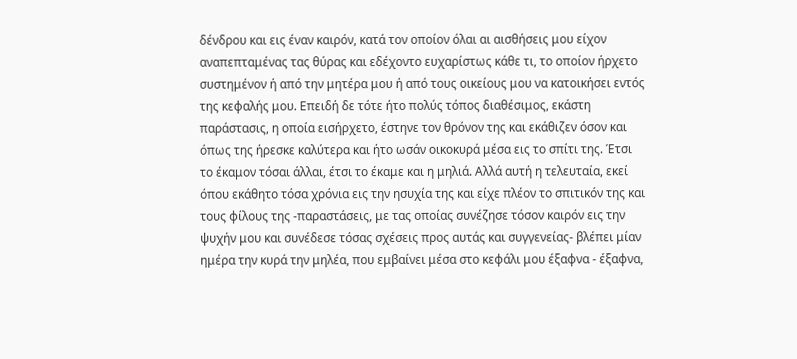δένδρου και εις έναν καιρόν, κατά τον οποίον όλαι αι αισθήσεις μου είχον αναπεπταμένας τας θύρας και εδέχοντο ευχαρίστως κάθε τι, το οποίον ήρχετο συστημένον ή από την μητέρα μου ή από τους οικείους μου να κατοικήσει εντός της κεφαλής μου. Επειδή δε τότε ήτο πολύς τόπος διαθέσιμος, εκάστη παράστασις, η οποία εισήρχετο, έστηνε τον θρόνον της και εκάθιζεν όσον και όπως της ήρεσκε καλύτερα και ήτο ωσάν οικοκυρά μέσα εις το σπίτι της. Έτσι το έκαμον τόσαι άλλαι, έτσι το έκαμε και η μηλιά. Αλλά αυτή η τελευταία, εκεί όπου εκάθητο τόσα χρόνια εις την ησυχία της και είχε πλέον το σπιτικόν της και τους φίλους της -παραστάσεις, με τας οποίας συνέζησε τόσον καιρόν εις την ψυχήν μου και συνέδεσε τόσας σχέσεις προς αυτάς και συγγενείας- βλέπει μίαν ημέρα την κυρά την μηλέα, που εμβαίνει μέσα στο κεφάλι μου έξαφνα - έξαφνα,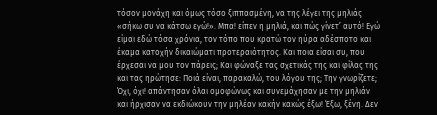τόσον μονάχη και όμως τόσο ξιππασμένη, να της λέγει της μηλιάς «σήκω συ να κάτσω εγώ!». Μπα! είπεν η μηλιά, και πώς γίνετ’ αυτό! Εγώ είμαι εδώ τόσα χρόνια, τον τόπο που κρατώ τον ηύρα αδέσποτο και έκαμα κατοχήν δικαιώματι προτεραιότητος. Και ποια είσαι συ, που έρχεσαι να μου τον πάρεις; Και φώναξε τας σχετικάς της και φίλας της και τας ηρώτησε: Ποιά είναι, παρακαλώ, του λόγου της; Την γνωρίζετε; Όχι, όχι! απάντησαν όλαι ομοφώνως και συνεμάχησαν με την μηλιάν και ήρχισαν να εκδιώκουν την μηλέαν κακήν κακώς έξω! Έξω, ξένη. Δεν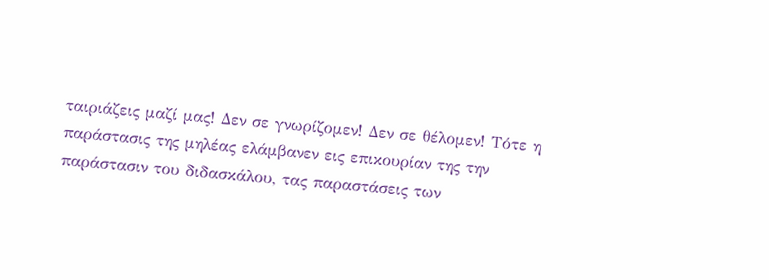ταιριάζεις μαζί μας! Δεν σε γνωρίζομεν! Δεν σε θέλομεν! Τότε η παράστασις της μηλέας ελάμβανεν εις επικουρίαν της την παράστασιν του διδασκάλου, τας παραστάσεις των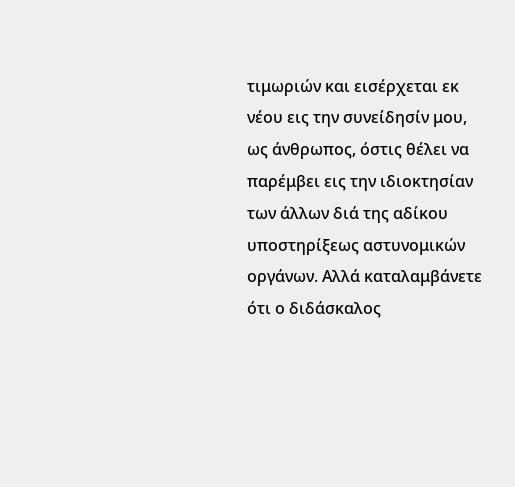τιμωριών και εισέρχεται εκ νέου εις την συνείδησίν μου, ως άνθρωπος, όστις θέλει να παρέμβει εις την ιδιοκτησίαν των άλλων διά της αδίκου υποστηρίξεως αστυνομικών οργάνων. Αλλά καταλαμβάνετε ότι ο διδάσκαλος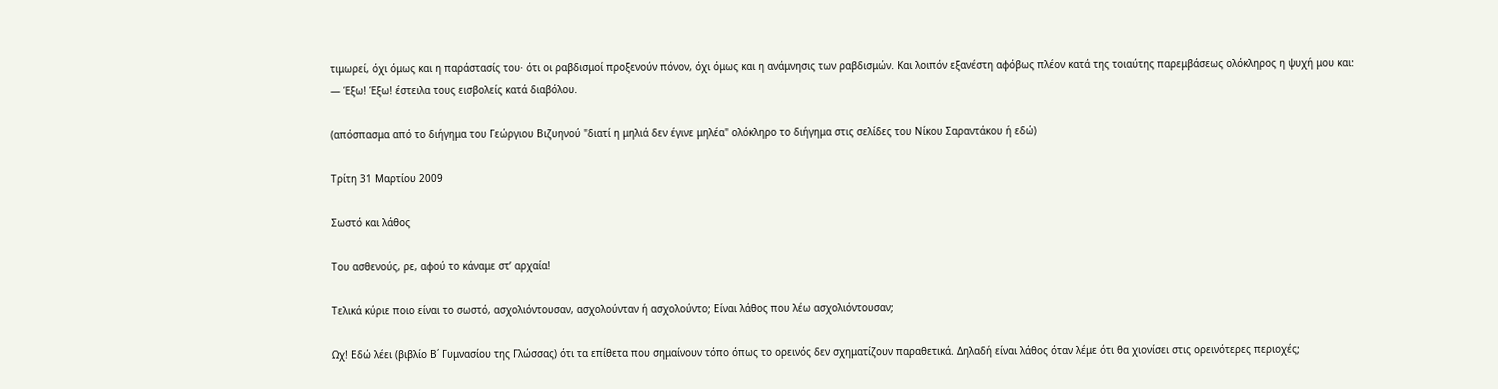τιμωρεί, όχι όμως και η παράστασίς του· ότι οι ραβδισμοί προξενούν πόνον, όχι όμως και η ανάμνησις των ραβδισμών. Και λοιπόν εξανέστη αφόβως πλέον κατά της τοιαύτης παρεμβάσεως ολόκληρος η ψυχή μου και:
― Έξω! Έξω! έστειλα τους εισβολείς κατά διαβόλου.

(απόσπασμα από το διήγημα του Γεώργιου Βιζυηνού "διατί η μηλιά δεν έγινε μηλέα" ολόκληρο το διήγημα στις σελίδες του Νίκου Σαραντάκου ή εδώ)

Τρίτη 31 Μαρτίου 2009

Σωστό και λάθος

Του ασθενούς, ρε, αφού το κάναμε στ’ αρχαία!

Τελικά κύριε ποιο είναι το σωστό, ασχολιόντουσαν, ασχολούνταν ή ασχολούντο; Είναι λάθος που λέω ασχολιόντουσαν;

Ωχ! Εδώ λέει (βιβλίο Β΄ Γυμνασίου της Γλώσσας) ότι τα επίθετα που σημαίνουν τόπο όπως το ορεινός δεν σχηματίζουν παραθετικά. Δηλαδή είναι λάθος όταν λέμε ότι θα χιονίσει στις ορεινότερες περιοχές;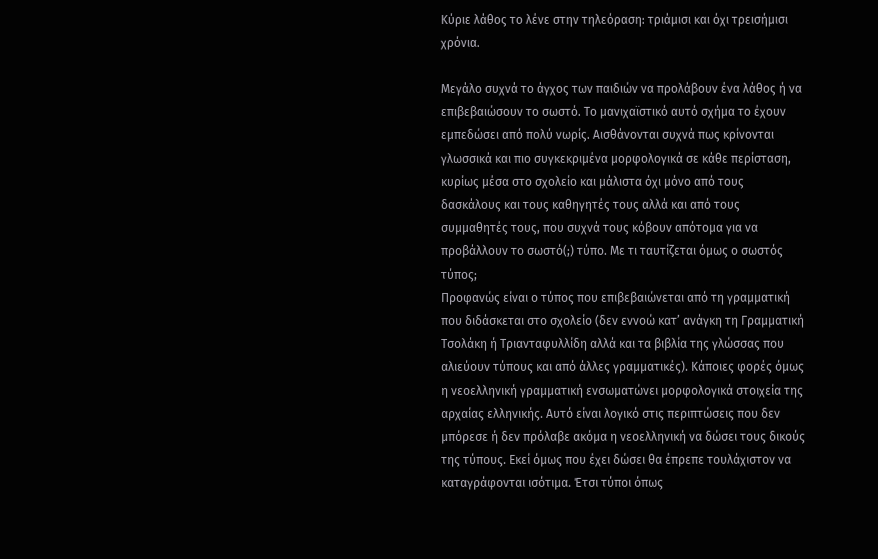Κύριε λάθος το λένε στην τηλεόραση: τριάμισι και όχι τρεισήμισι χρόνια.

Μεγάλο συχνά το άγχος των παιδιών να προλάβουν ένα λάθος ή να επιβεβαιώσουν το σωστό. Το μανιχαϊστικό αυτό σχήμα το έχουν εμπεδώσει από πολύ νωρίς. Αισθάνονται συχνά πως κρίνονται γλωσσικά και πιο συγκεκριμένα μορφολογικά σε κάθε περίσταση, κυρίως μέσα στο σχολείο και μάλιστα όχι μόνο από τους δασκάλους και τους καθηγητές τους αλλά και από τους συμμαθητές τους, που συχνά τους κόβουν απότομα για να προβάλλουν το σωστό(;) τύπο. Με τι ταυτίζεται όμως ο σωστός τύπος;
Προφανώς είναι ο τύπος που επιβεβαιώνεται από τη γραμματική που διδάσκεται στο σχολείο (δεν εννοώ κατ’ ανάγκη τη Γραμματική Τσολάκη ή Τριανταφυλλίδη αλλά και τα βιβλία της γλώσσας που αλιεύουν τύπους και από άλλες γραμματικές). Κάποιες φορές όμως η νεοελληνική γραμματική ενσωματώνει μορφολογικά στοιχεία της αρχαίας ελληνικής. Αυτό είναι λογικό στις περιπτώσεις που δεν μπόρεσε ή δεν πρόλαβε ακόμα η νεοελληνική να δώσει τους δικούς της τύπους. Εκεί όμως που έχει δώσει θα έπρεπε τουλάχιστον να καταγράφονται ισότιμα. Έτσι τύποι όπως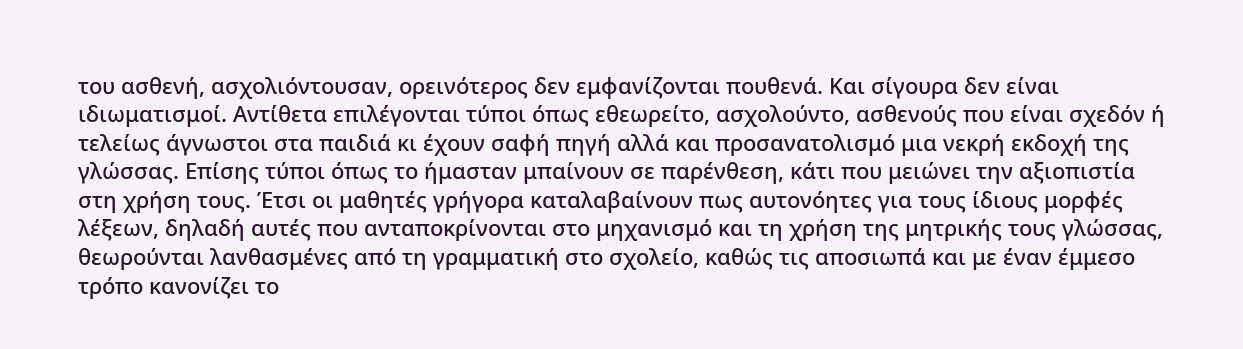του ασθενή, ασχολιόντουσαν, ορεινότερος δεν εμφανίζονται πουθενά. Και σίγουρα δεν είναι ιδιωματισμοί. Αντίθετα επιλέγονται τύποι όπως εθεωρείτο, ασχολούντο, ασθενούς που είναι σχεδόν ή τελείως άγνωστοι στα παιδιά κι έχουν σαφή πηγή αλλά και προσανατολισμό μια νεκρή εκδοχή της γλώσσας. Επίσης τύποι όπως το ήμασταν μπαίνουν σε παρένθεση, κάτι που μειώνει την αξιοπιστία στη χρήση τους. Έτσι οι μαθητές γρήγορα καταλαβαίνουν πως αυτονόητες για τους ίδιους μορφές λέξεων, δηλαδή αυτές που ανταποκρίνονται στο μηχανισμό και τη χρήση της μητρικής τους γλώσσας, θεωρούνται λανθασμένες από τη γραμματική στο σχολείο, καθώς τις αποσιωπά και με έναν έμμεσο τρόπο κανονίζει το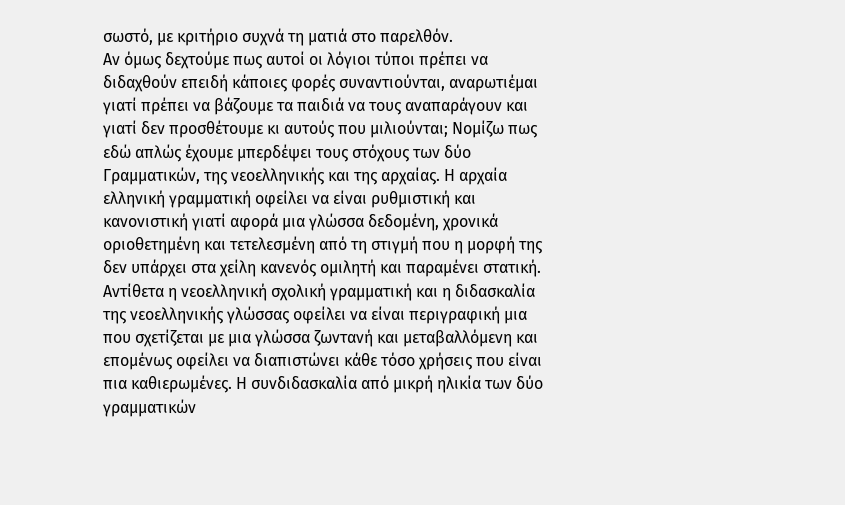σωστό, με κριτήριο συχνά τη ματιά στο παρελθόν.
Αν όμως δεχτούμε πως αυτοί οι λόγιοι τύποι πρέπει να διδαχθούν επειδή κάποιες φορές συναντιούνται, αναρωτιέμαι γιατί πρέπει να βάζουμε τα παιδιά να τους αναπαράγουν και γιατί δεν προσθέτουμε κι αυτούς που μιλιούνται; Νομίζω πως εδώ απλώς έχουμε μπερδέψει τους στόχους των δύο Γραμματικών, της νεοελληνικής και της αρχαίας. Η αρχαία ελληνική γραμματική οφείλει να είναι ρυθμιστική και κανονιστική γιατί αφορά μια γλώσσα δεδομένη, χρονικά οριοθετημένη και τετελεσμένη από τη στιγμή που η μορφή της δεν υπάρχει στα χείλη κανενός ομιλητή και παραμένει στατική. Αντίθετα η νεοελληνική σχολική γραμματική και η διδασκαλία της νεοελληνικής γλώσσας οφείλει να είναι περιγραφική μια που σχετίζεται με μια γλώσσα ζωντανή και μεταβαλλόμενη και επομένως οφείλει να διαπιστώνει κάθε τόσο χρήσεις που είναι πια καθιερωμένες. Η συνδιδασκαλία από μικρή ηλικία των δύο γραμματικών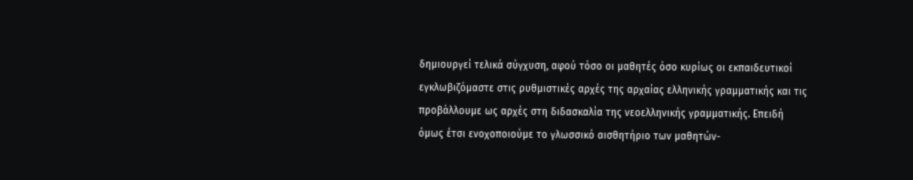δημιουργεί τελικά σύγχυση, αφού τόσο οι μαθητές όσο κυρίως οι εκπαιδευτικοί εγκλωβιζόμαστε στις ρυθμιστικές αρχές της αρχαίας ελληνικής γραμματικής και τις προβάλλουμε ως αρχές στη διδασκαλία της νεοελληνικής γραμματικής. Επειδή όμως έτσι ενοχοποιούμε το γλωσσικό αισθητήριο των μαθητών-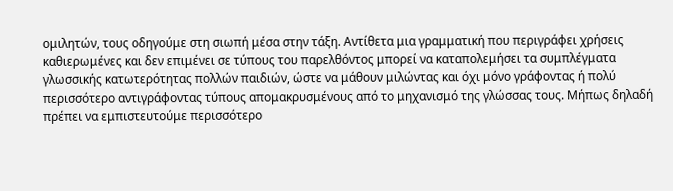ομιλητών, τους οδηγούμε στη σιωπή μέσα στην τάξη. Αντίθετα μια γραμματική που περιγράφει χρήσεις καθιερωμένες και δεν επιμένει σε τύπους του παρελθόντος μπορεί να καταπολεμήσει τα συμπλέγματα γλωσσικής κατωτερότητας πολλών παιδιών, ώστε να μάθουν μιλώντας και όχι μόνο γράφοντας ή πολύ περισσότερο αντιγράφοντας τύπους απομακρυσμένους από το μηχανισμό της γλώσσας τους. Μήπως δηλαδή πρέπει να εμπιστευτούμε περισσότερο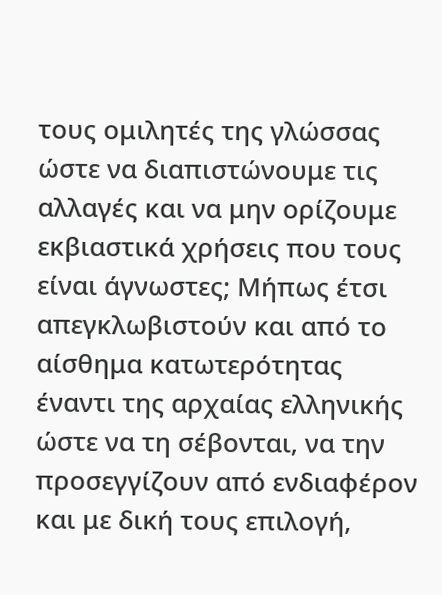τους ομιλητές της γλώσσας ώστε να διαπιστώνουμε τις αλλαγές και να μην ορίζουμε εκβιαστικά χρήσεις που τους είναι άγνωστες; Μήπως έτσι απεγκλωβιστούν και από το αίσθημα κατωτερότητας έναντι της αρχαίας ελληνικής ώστε να τη σέβονται, να την προσεγγίζουν από ενδιαφέρον και με δική τους επιλογή,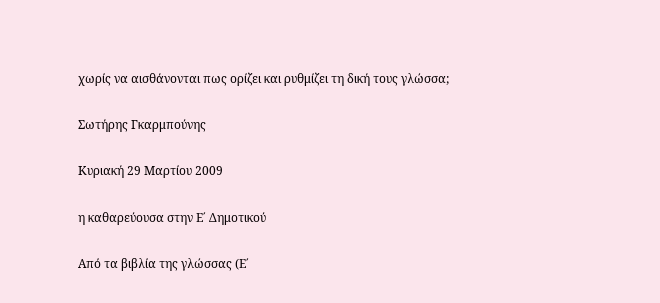χωρίς να αισθάνονται πως ορίζει και ρυθμίζει τη δική τους γλώσσα;

Σωτήρης Γκαρμπούνης

Κυριακή 29 Μαρτίου 2009

η καθαρεύουσα στην Ε΄ Δημοτικού

Από τα βιβλία της γλώσσας (Ε΄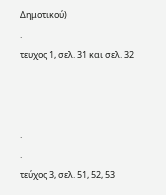Δημοτικού)
.
τευχος 1, σελ. 31 και σελ. 32



.
.
τεύχος 3, σελ. 51, 52, 53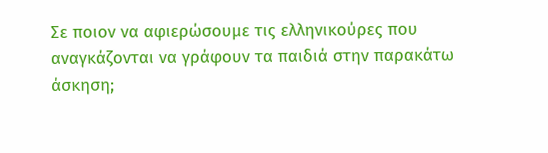Σε ποιον να αφιερώσουμε τις ελληνικούρες που αναγκάζονται να γράφουν τα παιδιά στην παρακάτω άσκηση;